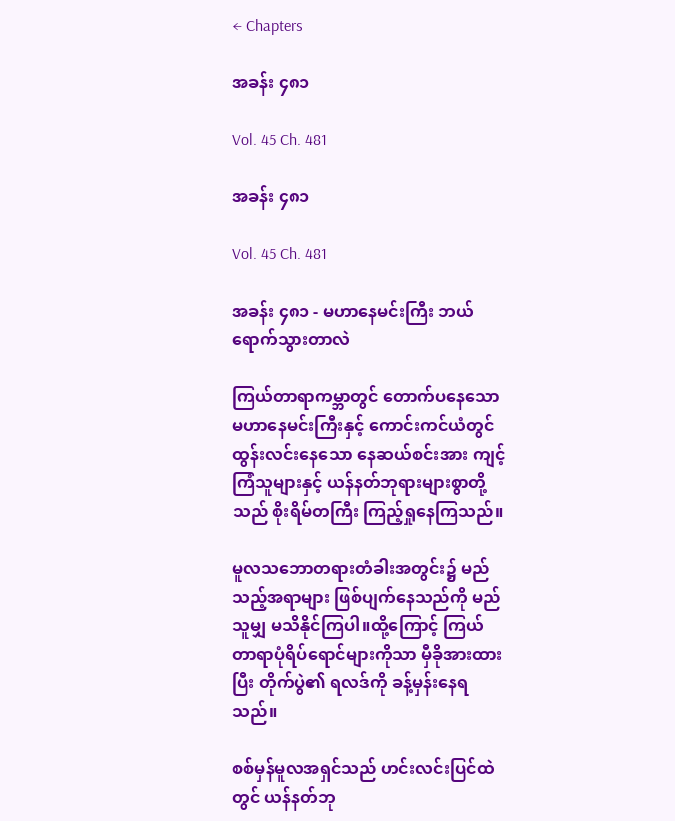← Chapters

အခန်း ၄၈၁

Vol. 45 Ch. 481

အခန်း ၄၈၁

Vol. 45 Ch. 481

အခန်း ၄၈၁ - မဟာနေမင်းကြီး ဘယ်ရောက်သွားတာလဲ

ကြယ်တာရာကမ္ဘာတွင် တောက်ပနေသော မဟာနေမင်းကြီးနှင့် ကောင်းကင်ယံတွင် ထွန်းလင်းနေသော နေဆယ်စင်းအား ကျင့်ကြံသူများနှင့် ယန်နတ်ဘုရားများစွာတို့သည် စိုးရိမ်တကြီး ကြည့်ရှုနေကြသည်။

မူလသဘောတရားတံခါးအတွင်း၌ မည်သည့်အရာများ ဖြစ်ပျက်နေသည်ကို မည်သူမျှ မသိနိုင်ကြပါ။ထို့ကြောင့် ကြယ်တာရာပုံရိပ်ရောင်များကိုသာ မှီခိုအားထားပြီး တိုက်ပွဲ၏ ရလဒ်ကို ခန့်မှန်းနေရသည်။

စစ်မှန်မူလအရှင်သည် ဟင်းလင်းပြင်ထဲတွင် ယန်နတ်ဘု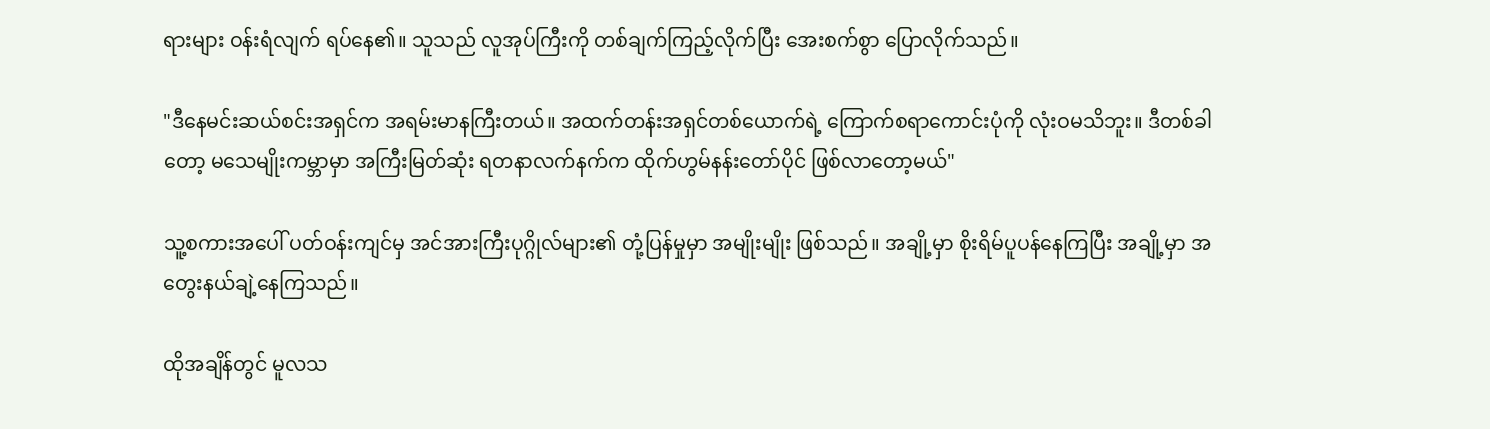ရားများ ဝန်းရံလျက် ရပ်နေ၏။ သူသည် လူအုပ်ကြီးကို တစ်ချက်ကြည့်လိုက်ပြီး အေးစက်စွာ ပြောလိုက်သည်။

"ဒီနေမင်းဆယ်စင်းအရှင်က အရမ်းမာနကြီးတယ်။ အထက်တန်းအရှင်တစ်ယောက်ရဲ့ ကြောက်စရာကောင်းပုံကို လုံးဝမသိဘူး။ ဒီတစ်ခါတော့ မသေမျိုးကမ္ဘာမှာ အကြီးမြတ်ဆုံး ရတနာလက်နက်က ထိုက်ဟွမ်နန်းတော်ပိုင် ဖြစ်လာတော့မယ်"

သူ့စကားအပေါ် ပတ်ဝန်းကျင်မှ အင်အားကြီးပုဂ္ဂိုလ်များ၏ တုံ့ပြန်မှုမှာ အမျိုးမျိုး ဖြစ်သည်။ အချို့မှာ စိုးရိမ်ပူပန်နေကြပြီး အချို့မှာ အတွေးနယ်ချဲ့နေကြသည်။

ထိုအချိန်တွင် မူလသ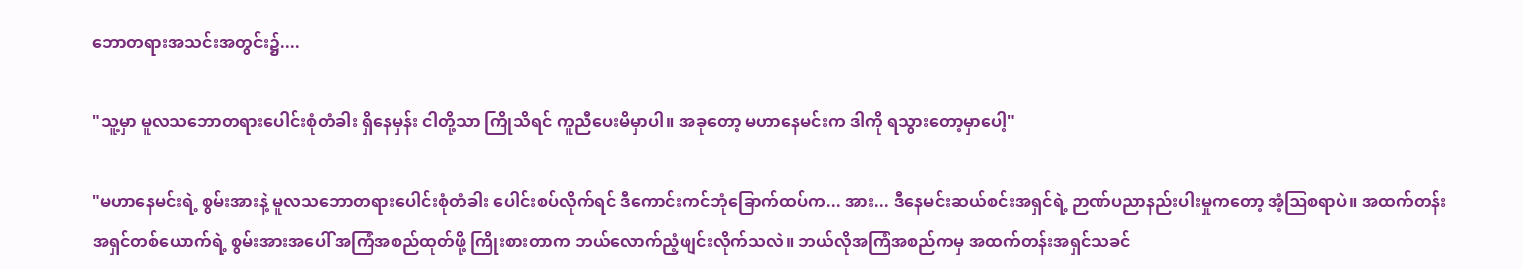ဘောတရားအသင်းအတွင်း၌....

"သူ့မှာ မူလသဘောတရားပေါင်းစုံတံခါး ရှိနေမှန်း ငါတို့သာ ကြိုသိရင် ကူညီပေးမိမှာပါ။ အခုတော့ မဟာနေမင်းက ဒါကို ရသွားတော့မှာပေါ့"

"မဟာနေမင်းရဲ့ စွမ်းအားနဲ့ မူလသဘောတရားပေါင်းစုံတံခါး ပေါင်းစပ်လိုက်ရင် ဒီကောင်းကင်ဘုံခြောက်ထပ်က... အား... ဒီနေမင်းဆယ်စင်းအရှင်ရဲ့ ဉာဏ်ပညာနည်းပါးမှုကတော့ အံ့ဩစရာပဲ။ အထက်တန်းအရှင်တစ်ယောက်ရဲ့ စွမ်းအားအပေါ် အကြံအစည်ထုတ်ဖို့ ကြိုးစားတာက ဘယ်လောက်ညံ့ဖျင်းလိုက်သလဲ။ ဘယ်လိုအကြံအစည်ကမှ အထက်တန်းအရှင်သခင်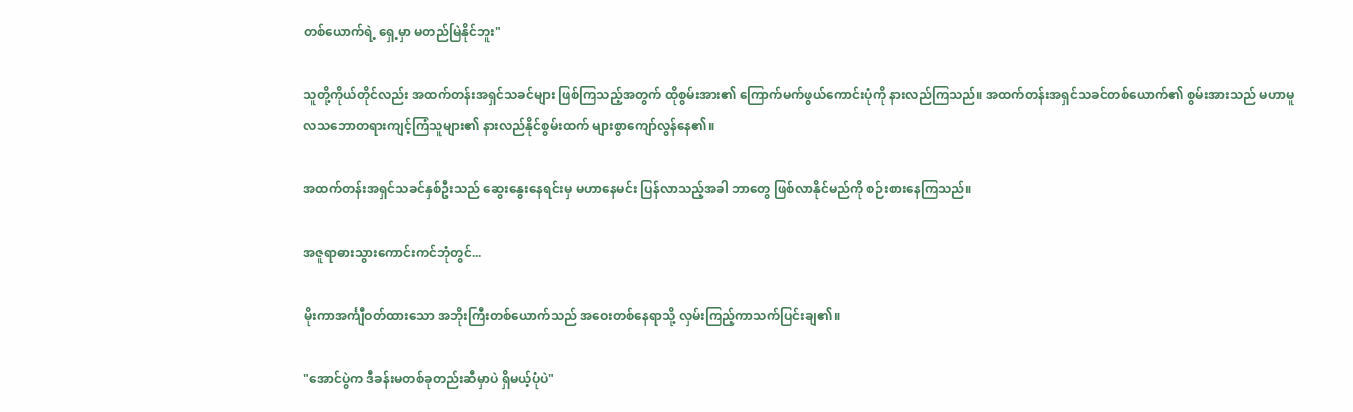တစ်ယောက်ရဲ့ ရှေ့မှာ မတည်မြဲနိုင်ဘူး"

သူတို့ကိုယ်တိုင်လည်း အထက်တန်းအရှင်သခင်များ ဖြစ်ကြသည့်အတွက် ထိုစွမ်းအား၏ ကြောက်မက်ဖွယ်ကောင်းပုံကို နားလည်ကြသည်။ အထက်တန်းအရှင်သခင်တစ်ယောက်၏ စွမ်းအားသည် မဟာမူလသဘောတရားကျင့်ကြံသူများ၏ နားလည်နိုင်စွမ်းထက် များစွာကျော်လွန်နေ၏။

အထက်တန်းအရှင်သခင်နှစ်ဦးသည် ဆွေးနွေးနေရင်းမှ မဟာနေမင်း ပြန်လာသည့်အခါ ဘာတွေ ဖြစ်လာနိုင်မည်ကို စဉ်းစားနေကြသည်။

အဇူရာဓားသွားကောင်းကင်ဘုံတွင်...

မိုးကာအင်္ကျီဝတ်ထားသော အဘိုးကြီးတစ်ယောက်သည် အဝေးတစ်နေရာသို့ လှမ်းကြည့်ကာသက်ပြင်းချ၏။

"အောင်ပွဲက ဒီခန်းမတစ်ခုတည်းဆီမှာပဲ ရှိမယ့်ပုံပဲ"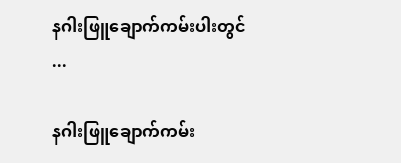နဂါးဖြူချောက်ကမ်းပါးတွင် ...

နဂါးဖြူချောက်ကမ်း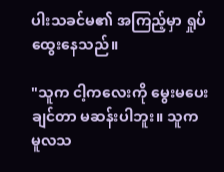ပါးသခင်မ၏ အကြည့်မှာ ရှုပ်ထွေးနေသည်။

"သူက ငါ့ကလေးကို မွေးမပေးချင်တာ မဆန်းပါဘူး။ သူက မူလသ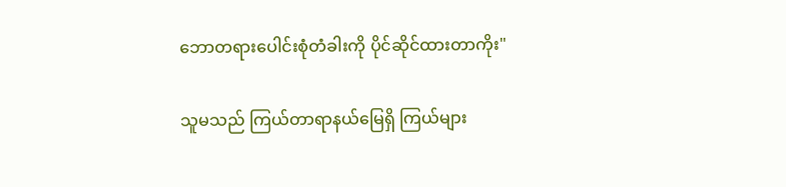ဘောတရားပေါင်းစုံတံခါးကို ပိုင်ဆိုင်ထားတာကိုး"

သူမသည် ကြယ်တာရာနယ်မြေရှိ ကြယ်များ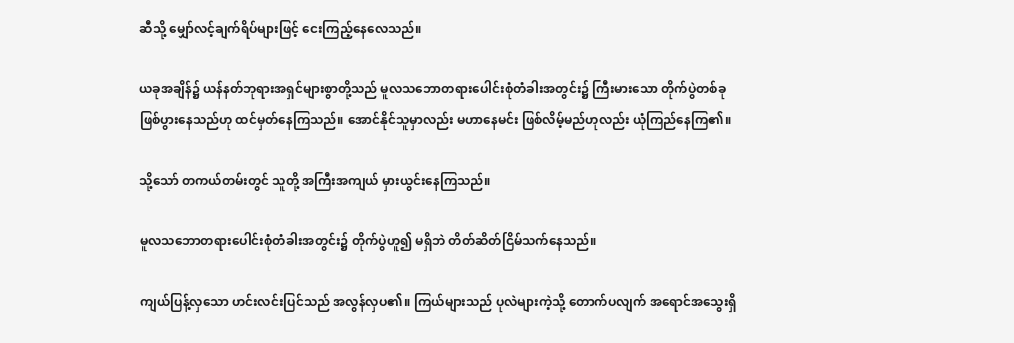ဆီသို့ မျှော်လင့်ချက်ရိပ်များဖြင့် ငေးကြည့်နေလေသည်။

ယခုအချိန်၌ ယန်နတ်ဘုရားအရှင်များစွာတို့သည် မူလသဘောတရားပေါင်းစုံတံခါးအတွင်း၌ ကြီးမားသော တိုက်ပွဲတစ်ခု ဖြစ်ပွားနေသည်ဟု ထင်မှတ်နေကြသည်။ အောင်နိုင်သူမှာလည်း မဟာနေမင်း ဖြစ်လိမ့်မည်ဟုလည်း ယုံကြည်နေကြ၏။

သို့သော် တကယ်တမ်းတွင် သူတို့ အကြီးအကျယ် မှားယွင်းနေကြသည်။

မူလသဘောတရားပေါင်းစုံတံခါးအတွင်း၌ တိုက်ပွဲဟူ၍ မရှိဘဲ တိတ်ဆိတ်ငြိမ်သက်နေသည်။

ကျယ်ပြန့်လှသော ဟင်းလင်းပြင်သည် အလွန်လှပ၏။ ကြယ်များသည် ပုလဲများကဲ့သို့ တောက်ပလျက် အရောင်အသွေးရှိ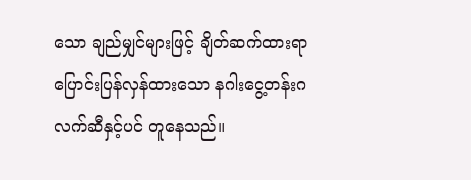သော ချည်မျှင်များဖြင့် ချိတ်ဆက်ထားရာ ပြောင်းပြန်လှန်ထားသော နဂါးငွေ့တန်းဂလက်ဆီနှင့်ပင် တူနေသည်။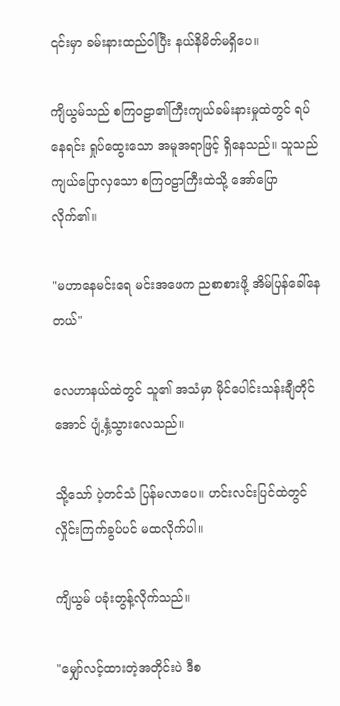၎င်းမှာ ခမ်းနားထည်ဝါပြီး နယ်နိမိတ်မရှိပေ။

ကျိယွမ်သည် စကြဝဠာ၏ကြီးကျယ်ခမ်းနားမှုထဲတွင် ရပ်နေရင်း ရှုပ်ထွေးသော အမူအရာဖြင့် ရှိနေသည်။ သူသည် ကျယ်ပြောလှသော စကြဝဠာကြီးထဲသို့ အော်ပြောလိုက်၏။

"မဟာနေမင်းရေ မင်းအဖေက ညစာစားဖို့ အိမ်ပြန်ခေါ်နေတယ်"

လေဟာနယ်ထဲတွင် သူ၏ အသံမှာ မိုင်ပေါင်းသန်းချီတိုင်အောင် ပျံ့နှံ့သွားလေသည်။

သို့သော် ပဲ့တင်သံ ပြန်မလာပေ။ ဟင်းလင်းပြင်ထဲတွင် လှိုင်းကြက်ခွပ်ပင် မထလိုက်ပါ။

ကျိယွမ် ပခုံးတွန့်လိုက်သည်။

"မျှော်လင့်ထားတဲ့အတိုင်းပဲ ဒီစ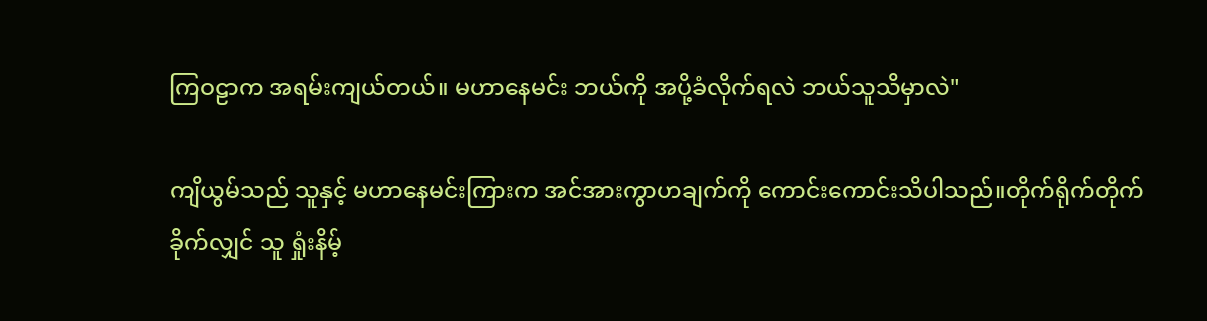ကြဝဠာက အရမ်းကျယ်တယ်။ မဟာနေမင်း ဘယ်ကို အပို့ခံလိုက်ရလဲ ဘယ်သူသိမှာလဲ"

ကျိယွမ်သည် သူနှင့် မဟာနေမင်းကြားက အင်အားကွာဟချက်ကို ကောင်းကောင်းသိပါသည်။တိုက်ရိုက်တိုက်ခိုက်လျှင် သူ ရှုံးနိမ့်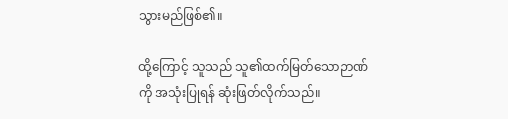သွားမည်ဖြစ်၏။

ထို့ကြောင့် သူသည် သူ၏ထက်မြတ်သောဉာဏ်ကို အသုံးပြုရန် ဆုံးဖြတ်လိုက်သည်။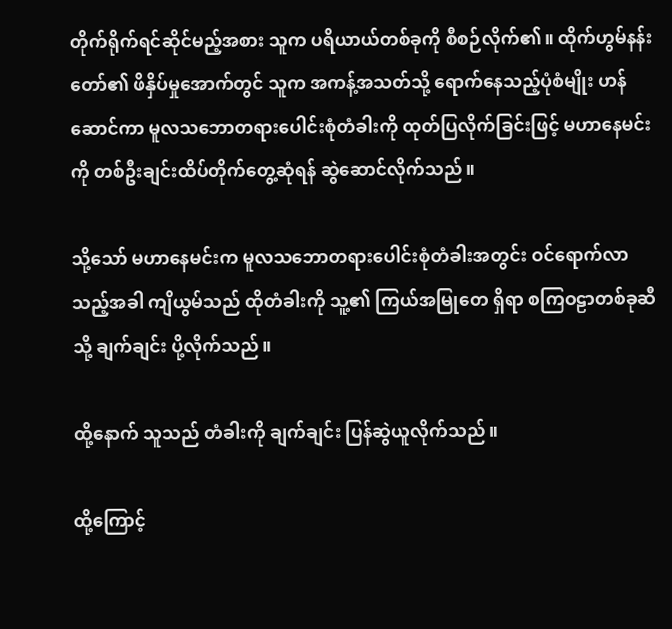တိုက်ရိုက်ရင်ဆိုင်မည့်အစား သူက ပရိယာယ်တစ်ခုကို စီစဉ်လိုက်၏။ ထိုက်ဟွမ်နန်းတော်၏ ဖိနှိပ်မှုအောက်တွင် သူက အကန့်အသတ်သို့ ရောက်နေသည့်ပုံစံမျိုး ဟန်ဆောင်ကာ မူလသဘောတရားပေါင်းစုံတံခါးကို ထုတ်ပြလိုက်ခြင်းဖြင့် မဟာနေမင်းကို တစ်ဦးချင်းထိပ်တိုက်တွေ့ဆုံရန် ဆွဲဆောင်လိုက်သည်။

သို့သော် မဟာနေမင်းက မူလသဘောတရားပေါင်းစုံတံခါးအတွင်း ဝင်ရောက်လာသည့်အခါ ကျိယွမ်သည် ထိုတံခါးကို သူ့၏ ကြယ်အမြုတေ ရှိရာ စကြဝဠာတစ်ခုဆီသို့ ချက်ချင်း ပို့လိုက်သည်။

ထို့နောက် သူသည် တံခါးကို ချက်ချင်း ပြန်ဆွဲယူလိုက်သည်။

ထို့ကြောင့်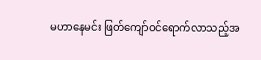မဟာနေမင်း ဖြတ်ကျော်ဝင်ရောက်လာသည့်အ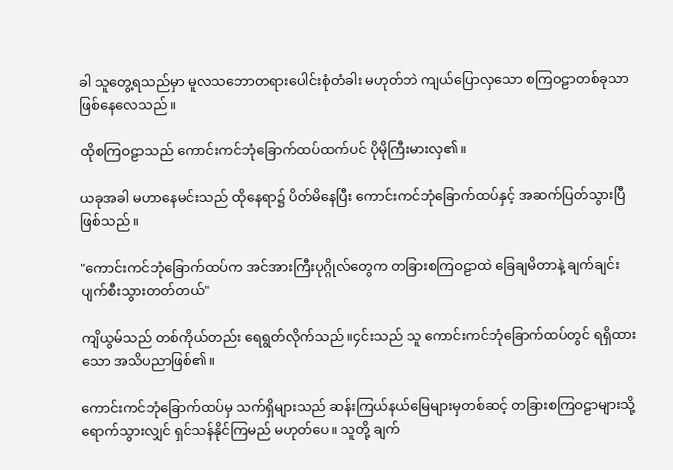ခါ သူတွေ့ရသည်မှာ မူလသဘောတရားပေါင်းစုံတံခါး မဟုတ်ဘဲ ကျယ်ပြောလှသော စကြဝဠာတစ်ခုသာ ဖြစ်နေလေသည်။

ထိုစကြဝဠာသည် ကောင်းကင်ဘုံခြောက်ထပ်ထက်ပင် ပိုမိုကြီးမားလှ၏။

ယခုအခါ မဟာနေမင်းသည် ထိုနေရာ၌ ပိတ်မိနေပြီး ကောင်းကင်ဘုံခြောက်ထပ်နှင့် အဆက်ပြတ်သွားပြီ ဖြစ်သည်။

"ကောင်းကင်ဘုံခြောက်ထပ်က အင်အားကြီးပုဂ္ဂိုလ်တွေက တခြားစကြဝဠာထဲ ခြေချမိတာနဲ့ ချက်ချင်း ပျက်စီးသွားတတ်တယ်"

ကျိယွမ်သည် တစ်ကိုယ်တည်း ရေရွတ်လိုက်သည်။၄င်းသည် သူ ကောင်းကင်ဘုံခြောက်ထပ်တွင် ရရှိထားသော အသိပညာဖြစ်၏။

ကောင်းကင်ဘုံခြောက်ထပ်မှ သက်ရှိများသည် ဆန်းကြယ်နယ်မြေများမှတစ်ဆင့် တခြားစကြဝဠာများသို့ ရောက်သွားလျှင် ရှင်သန်နိုင်ကြမည် မဟုတ်ပေ။ သူတို့ ချက်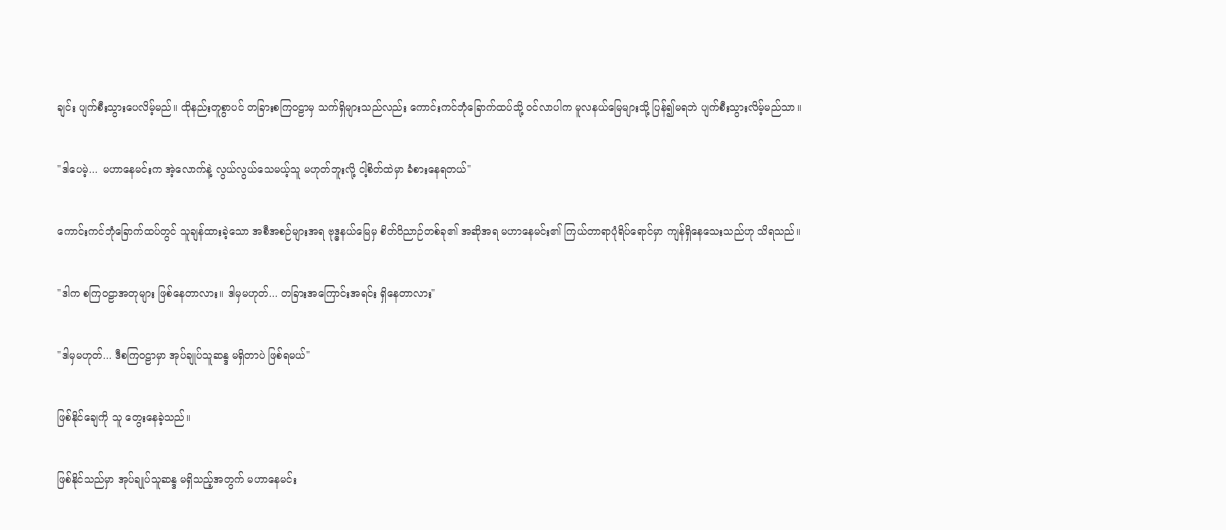ချင်း ပျက်စီးသွားပေလိမ့်မည်။ ထိုနည်းတူစွာပင် တခြားစကြဝဠာမှ သက်ရှိများသည်လည်း ကောင်းကင်ဘုံခြောက်ထပ်သို့ ဝင်လာပါက မူလနယ်မြေများသို့ ပြန်၍မရဘဲ ပျက်စီးသွားလိမ့်မည်သာ။

"ဒါပေမဲ့... မဟာနေမင်းက အဲ့လောက်နဲ့ လွယ်လွယ်သေမယ့်သူ မဟုတ်ဘူးလို့ ငါ့စိတ်ထဲမှာ ခံစားနေရတယ်"

ကောင်းကင်ဘုံခြောက်ထပ်တွင် သူချန်ထားခဲ့သော အစီအစဉ်များအရ ဗုဒ္ဓနယ်မြေမှ စိတ်ဝိညာဉ်တစ်ခု၏ အဆိုအရ မဟာနေမင်း၏ ကြယ်တာရာပုံရိပ်ရောင်မှာ ကျန်ရှိနေသေးသည်ဟု သိရသည်။

"ဒါက စကြဝဠာအတုများ ဖြစ်နေတာလား။ ဒါမှမဟုတ်... တခြားအကြောင်းအရင်း ရှိနေတာလား"

"ဒါမှမဟုတ်... ဒီစကြဝဠာမှာ အုပ်ချုပ်သူဆန္ဒ မရှိတာပဲ ဖြစ်ရမယ်"

ဖြစ်နိုင်ချေကို သူ တွေးနေခဲ့သည်။

ဖြစ်နိုင်သည်မှာ အုပ်ချုပ်သူဆန္ဒ မရှိသည့်အတွက် မဟာနေမင်း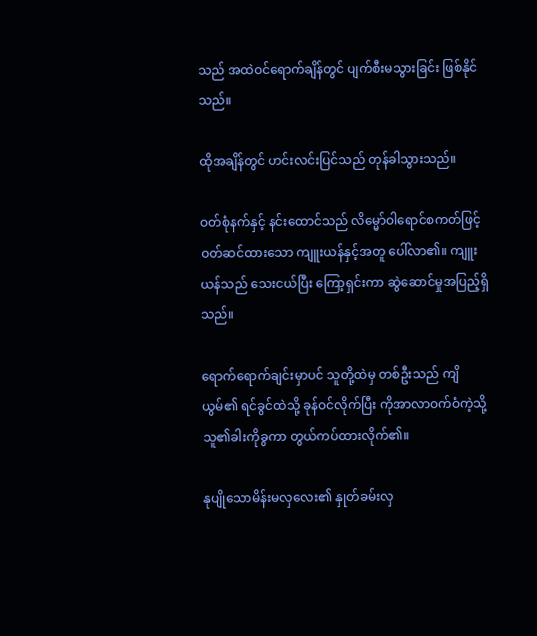သည် အထဲဝင်ရောက်ချိန်တွင် ပျက်စီးမသွားခြင်း ဖြစ်နိုင်သည်။

ထိုအချိန်တွင် ဟင်းလင်းပြင်သည် တုန်ခါသွားသည်။

ဝတ်စုံနက်နှင့် နင်းထောင်သည် လိမ္မော်ဝါရောင်စကတ်ဖြင့် ဝတ်ဆင်ထားသော ကျူးယန်နှင့်အတူ ပေါ်လာ၏။ ကျူးယန်သည် သေးငယ်ပြီး ကြော့ရှင်းကာ ဆွဲဆောင်မှုအပြည့်ရှိသည်။

ရောက်ရောက်ချင်းမှာပင် သူတို့ထဲမှ တစ်ဦးသည် ကျိယွမ်၏ ရင်ခွင်ထဲသို့ ခုန်ဝင်လိုက်ပြီး ကိုအာလာဝက်ဝံကဲ့သို့ သူ၏ခါးကိုခွကာ တွယ်ကပ်ထားလိုက်၏။

နုပျိုသောမိန်းမလှလေး၏ နှုတ်ခမ်းလှ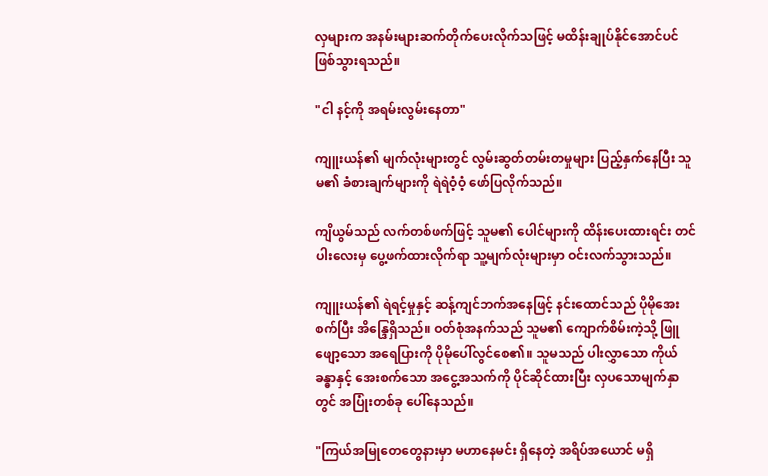လှများက အနမ်းများဆက်တိုက်ပေးလိုက်သဖြင့် မထိန်းချုပ်နိုင်အောင်ပင် ဖြစ်သွားရသည်။

"ငါ နင့်ကို အရမ်းလွမ်းနေတာ"

ကျူးယန်၏ မျက်လုံးများတွင် လွမ်းဆွတ်တမ်းတမှုများ ပြည့်နှက်နေပြီး သူမ၏ ခံစားချက်များကို ရဲရဲဝံ့ဝံ့ ဖော်ပြလိုက်သည်။

ကျိယွမ်သည် လက်တစ်ဖက်ဖြင့် သူမ၏ ပေါင်များကို ထိန်းပေးထားရင်း တင်ပါးလေးမှ ပွေ့ဖက်ထားလိုက်ရာ သူ့မျက်လုံးများမှာ ဝင်းလက်သွားသည်။

ကျူးယန်၏ ရဲရင့်မှုနှင့် ဆန့်ကျင်ဘက်အနေဖြင့် နင်းထောင်သည် ပိုမိုအေးစက်ပြီး အိန္ဒြေရှိသည်။ ဝတ်စုံအနက်သည် သူမ၏ ကျောက်စိမ်းကဲ့သို့ ဖြူဖျော့သော အရေပြားကို ပိုမိုပေါ်လွင်စေ၏။ သူမသည် ပါးလွှာသော ကိုယ်ခန္ဓာနှင့် အေးစက်သော အငွေ့အသက်ကို ပိုင်ဆိုင်ထားပြီး လှပသောမျက်နှာတွင် အပြုံးတစ်ခု ပေါ်နေသည်။

"ကြယ်အမြုတေတွေနားမှာ မဟာနေမင်း ရှိနေတဲ့ အရိပ်အယောင် မရှိ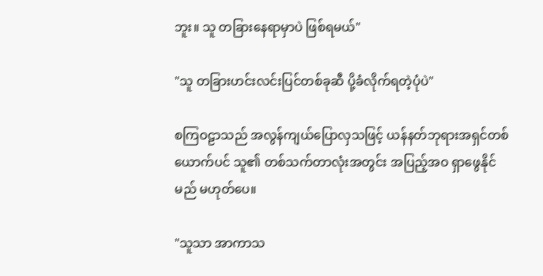ဘူး။ သူ တခြားနေရာမှာပဲ ဖြစ်ရမယ်"

"သူ တခြားဟင်းလင်းပြင်တစ်ခုဆီ ပို့ခံလိုက်ရတဲ့ပုံပဲ"

စကြဝဠာသည် အလွန်ကျယ်ပြောလှသဖြင့် ယန်နတ်ဘုရားအရှင်တစ်ယောက်ပင် သူ၏ တစ်သက်တာလုံးအတွင်း အပြည့်အဝ ရှာဖွေနိုင်မည် မဟုတ်ပေ။

"သူသာ အာကာသ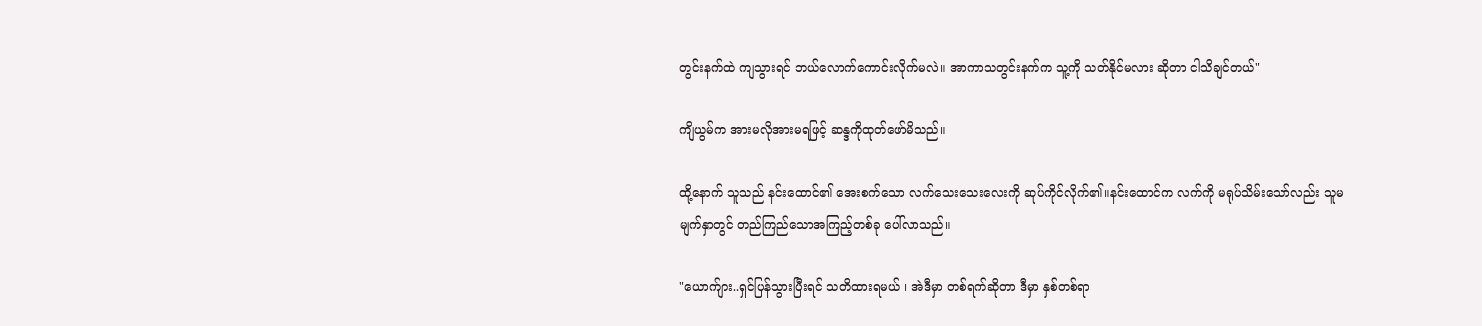တွင်းနက်ထဲ ကျသွားရင် ဘယ်လောက်ကောင်းလိုက်မလဲ။ အာကာသတွင်းနက်က သူ့ကို သတ်နိုင်မလား ဆိုတာ ငါသိချင်တယ်"

ကျိယွမ်က အားမလိုအားမရဖြင့် ဆန္ဒကိုထုတ်ဖော်မိသည်။

ထို့နောက် သူသည် နင်းထောင်၏ အေးစက်သော လက်သေးသေးလေးကို ဆုပ်ကိုင်လိုက်၏။နင်းထောင်က လက်ကို မရုပ်သိမ်းသော်လည်း သူမမျက်နှာတွင် တည်ကြည်သောအကြည့်တစ်ခု ပေါ်လာသည်။

"ယောက်ျား..ရှင်ပြန်သွားပြီးရင် သတိထားရမယ် ၊ အဲဒီမှာ တစ်ရက်ဆိုတာ ဒီမှာ နှစ်တစ်ရာ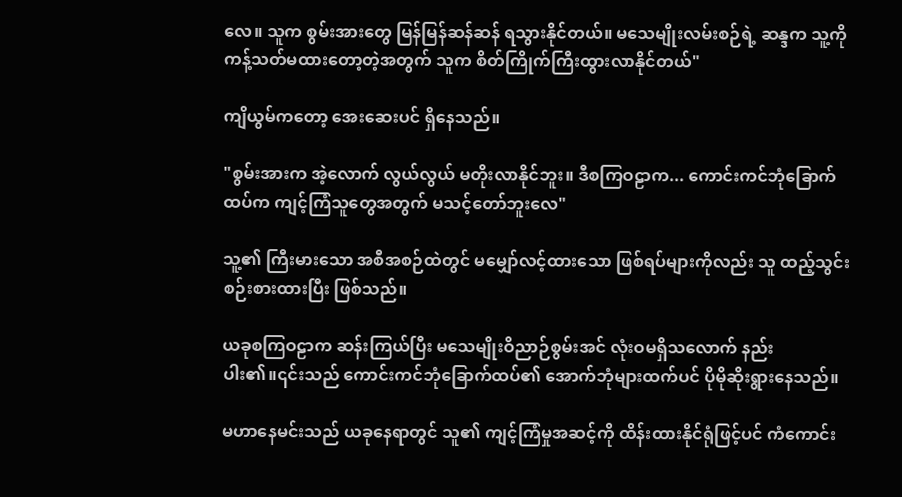လေ။ သူက စွမ်းအားတွေ မြန်မြန်ဆန်ဆန် ရသွားနိုင်တယ်။ မသေမျိုးလမ်းစဉ်ရဲ့ ဆန္ဒက သူ့ကို ကန့်သတ်မထားတော့တဲ့အတွက် သူက စိတ်ကြိုက်ကြီးထွားလာနိုင်တယ်"

ကျိယွမ်ကတော့ အေးဆေးပင် ရှိနေသည်။

"စွမ်းအားက အဲ့လောက် လွယ်လွယ် မတိုးလာနိုင်ဘူး။ ဒီစကြဝဠာက... ကောင်းကင်ဘုံခြောက်ထပ်က ကျင့်ကြံသူတွေအတွက် မသင့်တော်ဘူးလေ"

သူ့၏ ကြီးမားသော အစီအစဉ်ထဲတွင် မမျှော်လင့်ထားသော ဖြစ်ရပ်များကိုလည်း သူ ထည့်သွင်းစဉ်းစားထားပြီး ဖြစ်သည်။

ယခုစကြဝဠာက ဆန်းကြယ်ပြီး မသေမျိုးဝိညာဉ်စွမ်းအင် လုံးဝမရှိသလောက် နည်းပါး၏။၎င်းသည် ကောင်းကင်ဘုံခြောက်ထပ်၏ အောက်ဘုံများထက်ပင် ပိုမိုဆိုးရွားနေသည်။

မဟာနေမင်းသည် ယခုနေရာတွင် သူ၏ ကျင့်ကြံမှုအဆင့်ကို ထိန်းထားနိုင်ရုံဖြင့်ပင် ကံကောင်း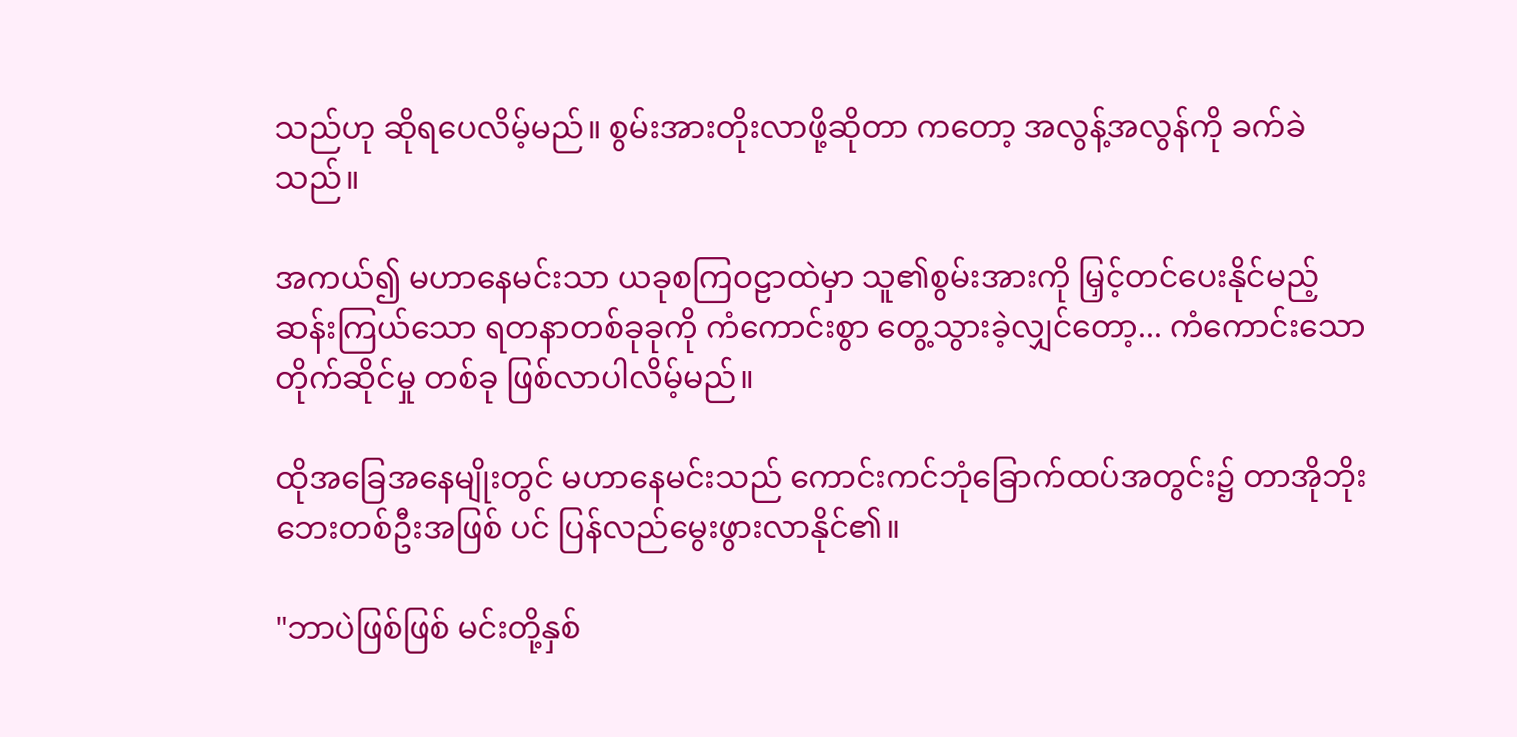သည်ဟု ဆိုရပေလိမ့်မည်။ စွမ်းအားတိုးလာဖို့ဆိုတာ ကတော့ အလွန့်အလွန်ကို ခက်ခဲသည်။

အကယ်၍ မဟာနေမင်းသာ ယခုစကြဝဠာထဲမှာ သူ၏စွမ်းအားကို မြှင့်တင်ပေးနိုင်မည့် ဆန်းကြယ်သော ရတနာတစ်ခုခုကို ကံကောင်းစွာ တွေ့သွားခဲ့လျှင်တော့... ကံကောင်းသောတိုက်ဆိုင်မှု တစ်ခု ဖြစ်လာပါလိမ့်မည်။

ထိုအခြေအနေမျိုးတွင် မဟာနေမင်းသည် ကောင်းကင်ဘုံခြောက်ထပ်အတွင်း၌ တာအိုဘိုးဘေးတစ်ဦးအဖြစ် ပင် ပြန်လည်မွေးဖွားလာနိုင်၏။

"ဘာပဲဖြစ်ဖြစ် မင်းတို့နှစ်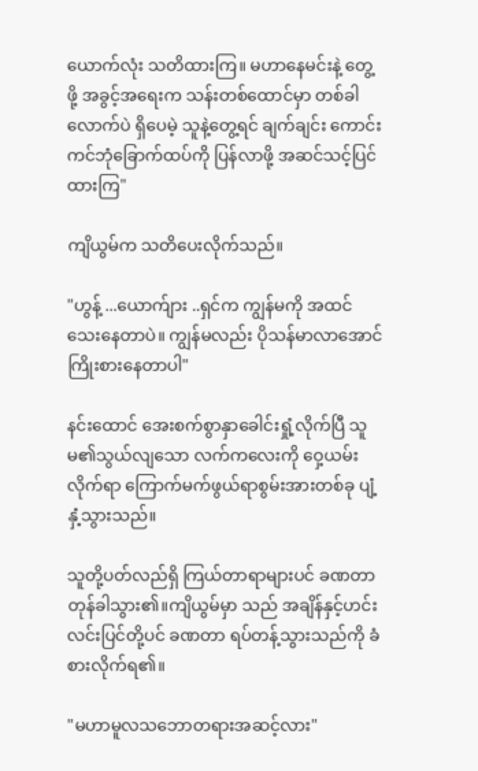ယောက်လုံး သတိထားကြ။ မဟာနေမင်းနဲ့ တွေ့ဖို့ အခွင့်အရေးက သန်းတစ်ထောင်မှာ တစ်ခါလောက်ပဲ ရှိပေမဲ့ သူနဲ့တွေ့ရင် ချက်ချင်း ကောင်းကင်ဘုံခြောက်ထပ်ကို ပြန်လာဖို့ အဆင်သင့်ပြင်ထားကြ"

ကျိယွမ်က သတိပေးလိုက်သည်။

"ဟွန့် ...ယောက်ျား ..ရှင်က ကျွန်မကို အထင်သေးနေတာပဲ။ ကျွန်မလည်း ပိုသန်မာလာအောင် ကြိုးစားနေတာပါ"

နင်းထောင် အေးစက်စွာနှာခေါင်းရှုံ့လိုက်ပြီ သူမ၏သွယ်လျသော လက်ကလေးကို ဝှေ့ယမ်းလိုက်ရာ ကြောက်မက်ဖွယ်ရာစွမ်းအားတစ်ခု ပျံ့နှံ့သွားသည်။

သူတို့ပတ်လည်ရှိ ကြယ်တာရာများပင် ခဏတာ တုန်ခါသွား၏။ကျိယွမ်မှာ သည် အချိန်နှင့်ဟင်းလင်းပြင်တို့ပင် ခဏတာ ရပ်တန့်သွားသည်ကို ခံစားလိုက်ရ၏။

"မဟာမူလသဘောတရားအဆင့်လား"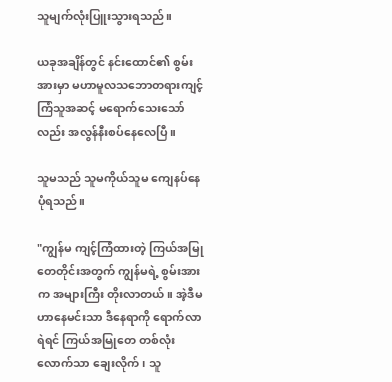သူမျက်လုံးပြူးသွားရသည်။

ယခုအချိန်တွင် နင်းထောင်၏ စွမ်းအားမှာ မဟာမူလသဘောတရားကျင့်ကြံသူအဆင့် မရောက်သေးသော်လည်း အလွန်နီးစပ်နေလေပြီ။

သူမသည် သူမကိုယ်သူမ ကျေနပ်နေပုံရသည်။

"ကျွန်မ ကျင့်ကြံထားတဲ့ ကြယ်အမြုတေတိုင်းအတွက် ကျွန်မရဲ့ စွမ်းအားက အများကြီး တိုးလာတယ်။ အဲ့ဒီမဟာနေမင်းသာ ဒီနေရာကို ရောက်လာရဲရင် ကြယ်အမြုတေ တစ်လုံးလောက်သာ ချေးလိုက်၊ သူ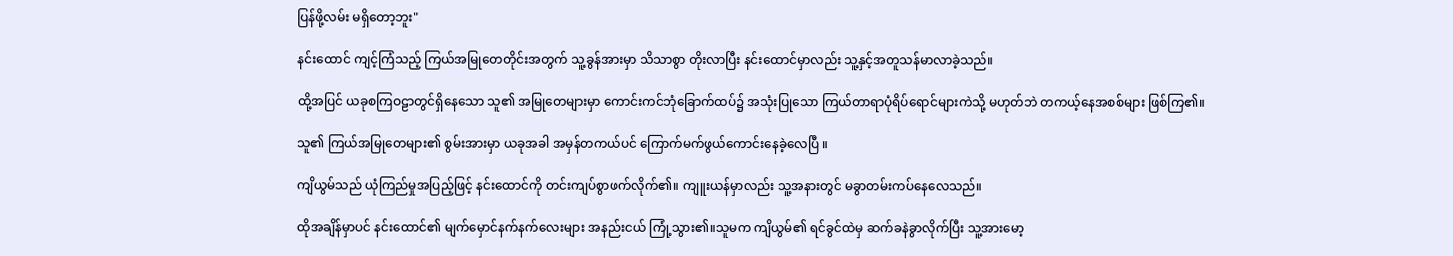ပြန်ဖို့လမ်း မရှိတော့ဘူး"

နင်းထောင် ကျင့်ကြံသည့် ကြယ်အမြုတေတိုင်းအတွက် သူ့ခွန်အားမှာ သိသာစွာ တိုးလာပြီး နင်းထောင်မှာလည်း သူ့နှင့်အတူသန်မာလာခဲ့သည်။

ထို့အပြင် ယခုစကြဝဠာတွင်ရှိနေသော သူ၏ အမြုတေများမှာ ကောင်းကင်ဘုံခြောက်ထပ်၌ အသုံးပြုသော ကြယ်တာရာပုံရိပ်ရောင်များကဲသို့ မဟုတ်ဘဲ တကယ့်နေအစစ်များ ဖြစ်ကြ၏။

သူ၏ ကြယ်အမြုတေများ၏ စွမ်းအားမှာ ယခုအခါ အမှန်တကယ်ပင် ကြောက်မက်ဖွယ်ကောင်းနေခဲ့လေပြီ ။

ကျိယွမ်သည် ယုံကြည်မှုအပြည့်ဖြင့် နင်းထောင်ကို တင်းကျပ်စွာဖက်လိုက်၏။ ကျူးယန်မှာလည်း သူ့အနားတွင် မခွာတမ်းကပ်နေလေသည်။

ထိုအချိန်မှာပင် နင်းထောင်၏ မျက်မှောင်နက်နက်လေးများ အနည်းငယ် ကြုံ့သွား၏။သူမက ကျိယွမ်၏ ရင်ခွင်ထဲမှ ဆက်ခနဲခွာလိုက်ပြီး သူ့အားမော့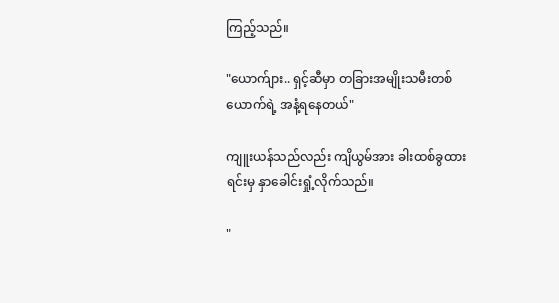ကြည့်သည်။

"ယောက်ျား.. ရှင့်ဆီမှာ တခြားအမျိုးသမီးတစ်ယောက်ရဲ့ အနံ့ရနေတယ်"

ကျူးယန်သည်လည်း ကျိယွမ်အား ခါးထစ်ခွထားရင်းမှ နှာခေါင်းရှုံ့လိုက်သည်။

"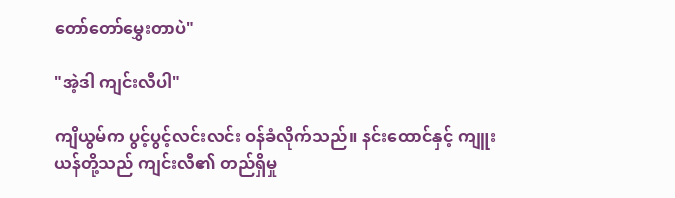တော်တော်မွှေးတာပဲ"

"အဲ့ဒါ ကျင်းလီပါ"

ကျိယွမ်က ပွင့်ပွင့်လင်းလင်း ဝန်ခံလိုက်သည်။ နင်းထောင်နှင့် ကျူးယန်တို့သည် ကျင်းလီ၏ တည်ရှိမှု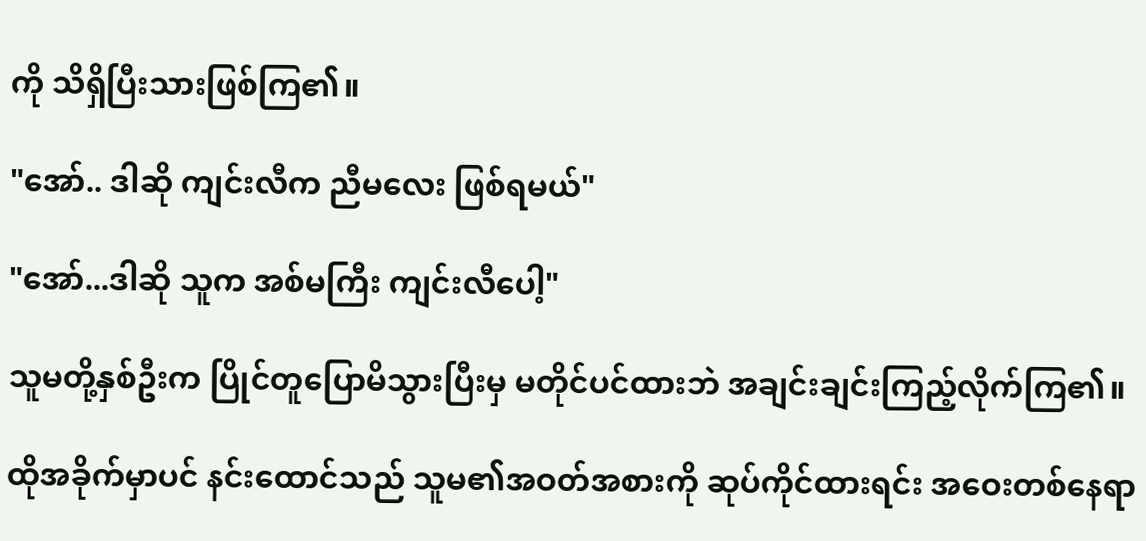ကို သိရှိပြီးသားဖြစ်ကြ၏။

"အော်.. ဒါဆို ကျင်းလီက ညီမလေး ဖြစ်ရမယ်"

"အော်...ဒါဆို သူက အစ်မကြီး ကျင်းလီပေါ့"

သူမတို့နှစ်ဦးက ပြိုင်တူပြောမိသွားပြီးမှ မတိုင်ပင်ထားဘဲ အချင်းချင်းကြည့်လိုက်ကြ၏။

ထိုအခိုက်မှာပင် နင်းထောင်သည် သူမ၏အဝတ်အစားကို ဆုပ်ကိုင်ထားရင်း အဝေးတစ်နေရာ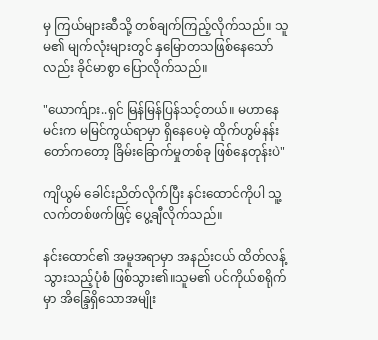မှ ကြယ်များဆီသို့ တစ်ချက်ကြည့်လိုက်သည်။ သူမ၏ မျက်လုံးများတွင် နှမြောတသဖြစ်နေသော်လည်း ခိုင်မာစွာ ပြောလိုက်သည်။

"ယောက်ျား..ရှင် မြန်မြန်ပြန်သင့်တယ်။ မဟာနေမင်းက မမြင်ကွယ်ရာမှာ ရှိနေပေမဲ့ ထိုက်ဟွမ်နန်းတော်ကတော့ ခြိမ်းခြောက်မှုတစ်ခု ဖြစ်နေတုန်းပဲ"

ကျိယွမ် ခေါင်းညိတ်လိုက်ပြီး နင်းထောင်ကိုပါ သူ့လက်တစ်ဖက်ဖြင့် ပွေ့ချီလိုက်သည်။

နင်းထောင်၏ အမူအရာမှာ အနည်းငယ် ထိတ်လန့်သွားသည့်ပုံစံ ဖြစ်သွား၏။သူမ၏ ပင်ကိုယ်စရိုက်မှာ အိန္ဒြေရှိသောအမျိုး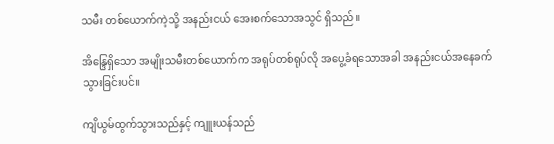သမီး တစ်ယောက်ကဲ့သို့ အနည်းငယ် အေးစက်သောအသွင် ရှိသည်။

အိန္ဒြေရှိသော အမျိုးသမီးတစ်ယောက်က အရုပ်တစ်ရုပ်လို အပွေ့ခံရသောအခါ အနည်းငယ်အနေခက်သွားခြင်းပင်။

ကျိယွမ်ထွက်သွားသည်နှင့် ကျူးယန်သည်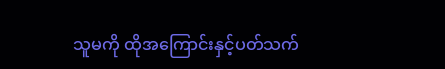သူမကို ထိုအကြောင်းနှင့်ပတ်သက်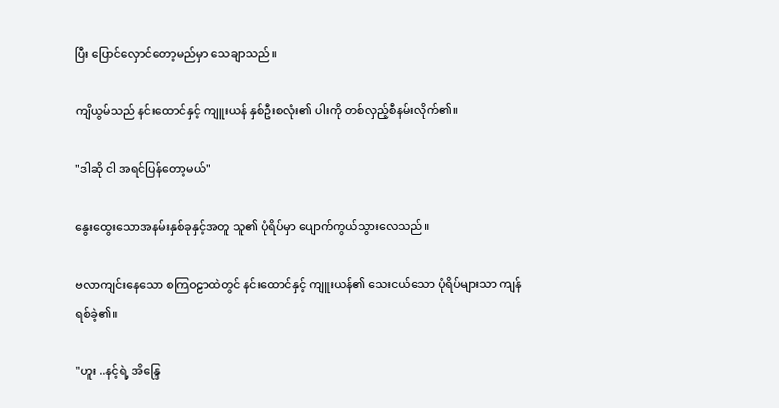ပြီး ပြောင်လှောင်တော့မည်မှာ သေချာသည်။

ကျိယွမ်သည် နင်းထောင်နှင့် ကျူးယန် နှစ်ဦးစလုံး၏ ပါးကို တစ်လှည့်စီနမ်းလိုက်၏။

"ဒါဆို ငါ အရင်ပြန်တော့မယ်"

နွေးထွေးသောအနမ်းနှစ်ခုနှင့်အတူ သူ၏ ပုံရိပ်မှာ ပျောက်ကွယ်သွားလေသည်။

ဗလာကျင်းနေသော စကြဝဠာထဲတွင် နင်းထောင်နှင့် ကျူးယန်၏ သေးငယ်သော ပုံရိပ်များသာ ကျန်ရစ်ခဲ့၏။

"ဟူး ..နင့်ရဲ့ အိန္ဒြေ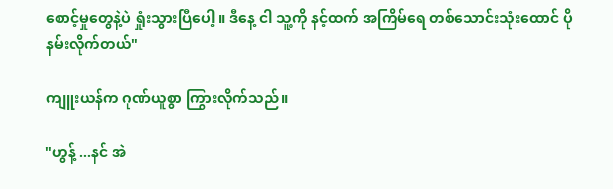စောင့်မှုတွေနဲ့ပဲ ရှုံးသွားပြီပေါ့။ ဒီနေ့ ငါ သူ့ကို နင့်ထက် အကြိမ်ရေ တစ်သောင်းသုံးထောင် ပိုနမ်းလိုက်တယ်"

ကျူးယန်က ဂုဏ်ယူစွာ ကြွားလိုက်သည်။

"ဟွန့် ...နင် အဲ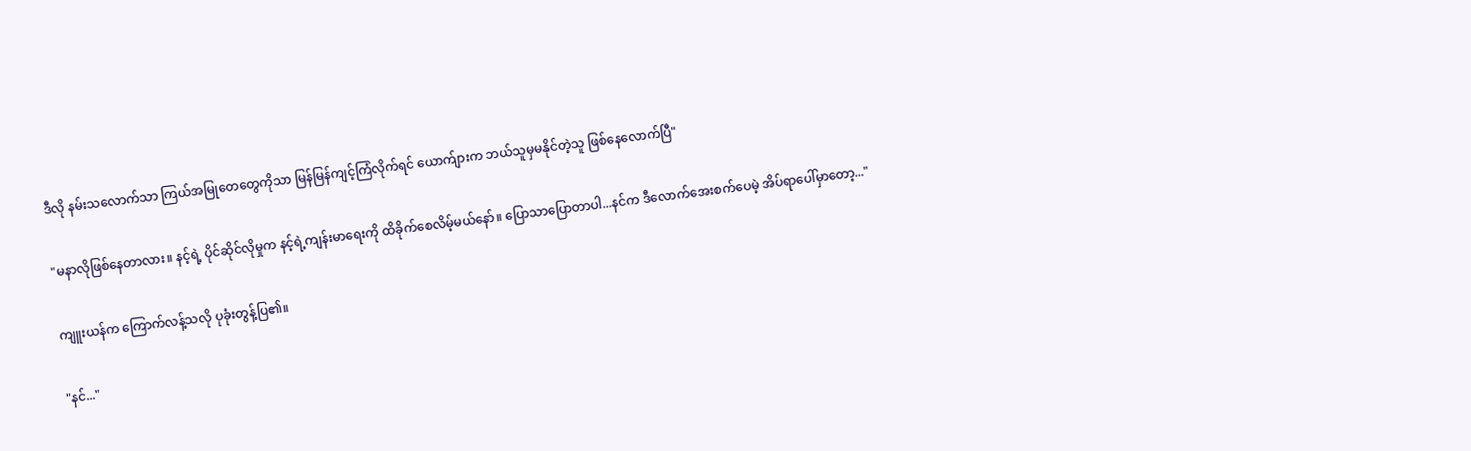ဒီလို နမ်းသလောက်သာ ကြယ်အမြုတေတွေကိုသာ မြန်မြန်ကျင့်ကြံလိုက်ရင် ယောက်ျားက ဘယ်သူမှမနိုင်တဲ့သူ ဖြစ်နေလောက်ပြီ"

"မနာလိုဖြစ်နေတာလား။ နင့်ရဲ့ ပိုင်ဆိုင်လိုမှုက နင့်ရဲ့ကျန်းမာရေးကို ထိခိုက်စေလိမ့်မယ်နော်။ ပြောသာပြောတာပါ...နင်က ဒီလောက်အေးစက်ပေမဲ့ အိပ်ရာပေါ်မှာတော့..."

ကျူးယန်က ကြောက်လန့်သလို ပုခုံးတွန့်ပြ၏။

"နင်..."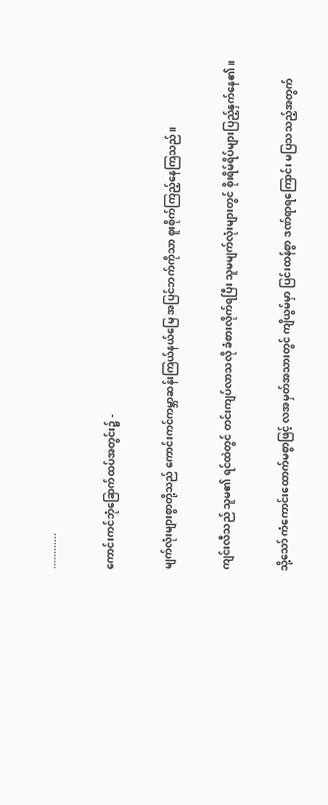............

ကောင်းကင်ဘုံခြောက်ထပ်အတွင်း၌ -

မျက်လုံးများစွာတို့သည် ကောင်းကင်ကမ္ဘာဆန်းကြယ်နယ်မြေ အပြင်ဘက်ကိုသာ စူးစိုက်ကြည့်နေကြသည်။

ကျင်းလီသည် သူမ၏ ရင်ထဲတွင် တင်းကျပ်လာသလို ခံစားလိုက်ရပြီး သူမမျက်လုံးများတွင် စိုးရိမ်ရိပ်များပြည့်နှက်နေ၏။

သို့သော် ကံကောင်းထောက်မစွာဖြင့် လအမှတ်အသားတွင် ကျိယွမ်မှာ ပြင်းထန်စွာ ဒဏ်ရာရကြောင်း မပြသသည့်အတွက်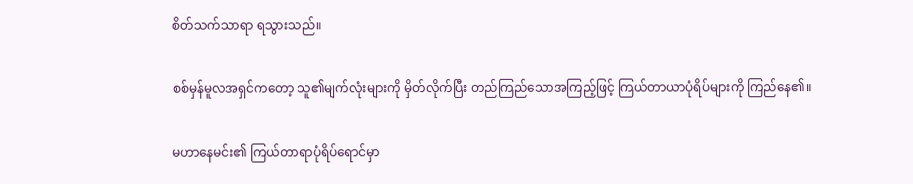စိတ်သက်သာရာ ရသွားသည်။

စစ်မှန်မူလအရှင်ကတော့ သူ၏မျက်လုံးများကို မှိတ်လိုက်ပြီး တည်ကြည်သောအကြည့်ဖြင့် ကြယ်တာယာပုံရိပ်များကို ကြည်နေ၏။

မဟာနေမင်း၏ ကြယ်တာရာပုံရိပ်ရောင်မှာ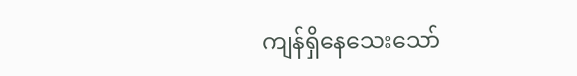ကျန်ရှိနေသေးသော်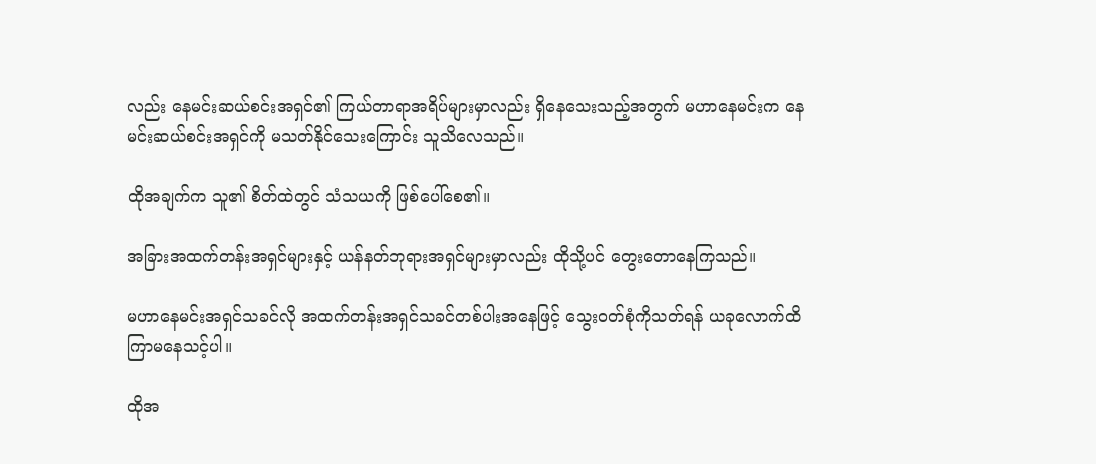လည်း နေမင်းဆယ်စင်းအရှင်၏ ကြယ်တာရာအရိပ်များမှာလည်း ရှိနေသေးသည့်အတွက် မဟာနေမင်းက နေမင်းဆယ်စင်းအရှင်ကို မသတ်နိုင်သေးကြောင်း သူသိလေသည်။

ထိုအချက်က သူ၏ စိတ်ထဲတွင် သံသယကို ဖြစ်ပေါ်စေ၏။

အခြားအထက်တန်းအရှင်များနှင့် ယန်နတ်ဘုရားအရှင်များမှာလည်း ထိုသို့ပင် တွေးတောနေကြသည်။

မဟာနေမင်းအရှင်သခင်လို အထက်တန်းအရှင်သခင်တစ်ပါးအနေဖြင့် သွေးဝတ်စုံကိုသတ်ရန် ယခုလောက်ထိ ကြာမနေသင့်ပါ။

ထိုအ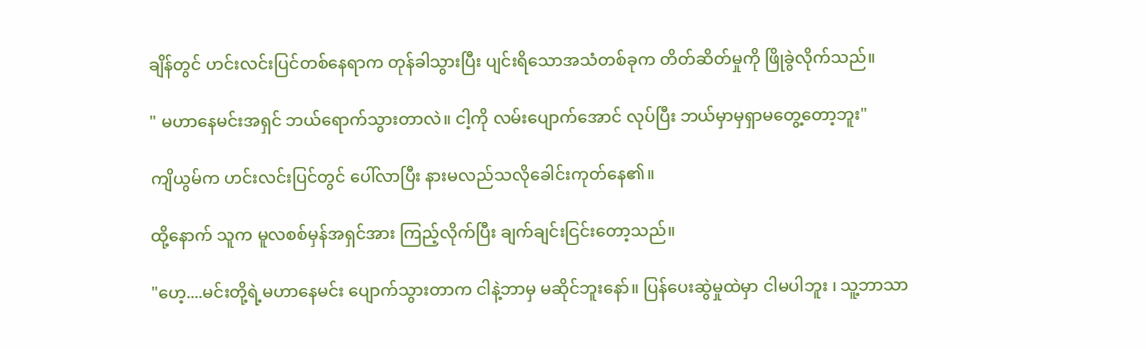ချိန်တွင် ဟင်းလင်းပြင်တစ်နေရာက တုန်ခါသွားပြီး ပျင်းရိသောအသံတစ်ခုက တိတ်ဆိတ်မှုကို ဖြိုခွဲလိုက်သည်။

" မဟာနေမင်းအရှင် ဘယ်ရောက်သွားတာလဲ။ ငါ့ကို လမ်းပျောက်အောင် လုပ်ပြီး ဘယ်မှာမှရှာမတွေ့တော့ဘူး"

ကျိယွမ်က ဟင်းလင်းပြင်တွင် ပေါ်လာပြီး နားမလည်သလိုခေါင်းကုတ်နေ၏။

ထို့နောက် သူက မူလစစ်မှန်အရှင်အား ကြည့်လိုက်ပြီး ချက်ချင်းငြင်းတော့သည်။

"ဟေ့....မင်းတို့ရဲ့မဟာနေမင်း ပျောက်သွားတာက ငါနဲ့ဘာမှ မဆိုင်ဘူးနော်။ ပြန်ပေးဆွဲမှုထဲမှာ ငါမပါဘူး ၊ သူ့ဘာသာ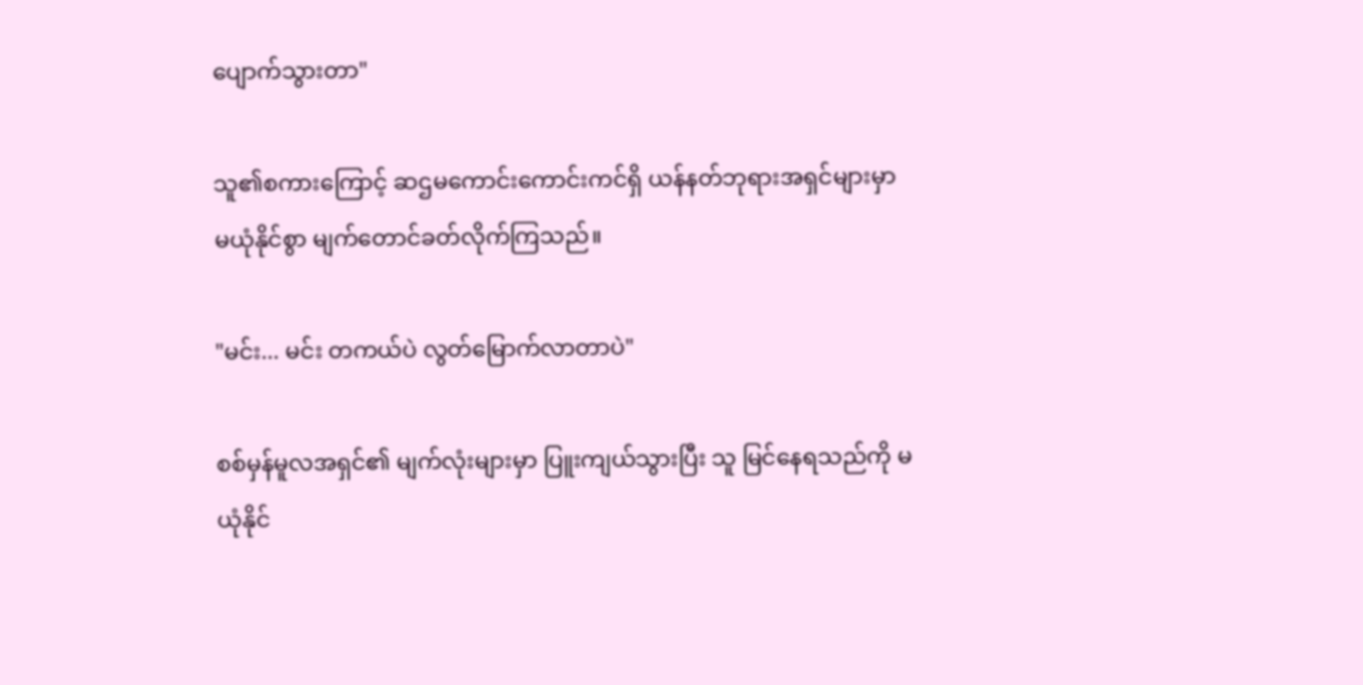ပျောက်သွားတာ"

သူ၏စကားကြောင့် ဆဌမကောင်းကောင်းကင်ရှိ ယန်နတ်ဘုရားအရှင်များမှာ မယုံနိုင်စွာ မျက်တောင်ခတ်လိုက်ကြသည်။

"မင်း... မင်း တကယ်ပဲ လွတ်မြောက်လာတာပဲ"

စစ်မှန်မူလအရှင်၏ မျက်လုံးများမှာ ပြူးကျယ်သွားပြီး သူ မြင်နေရသည်ကို မယုံနိုင်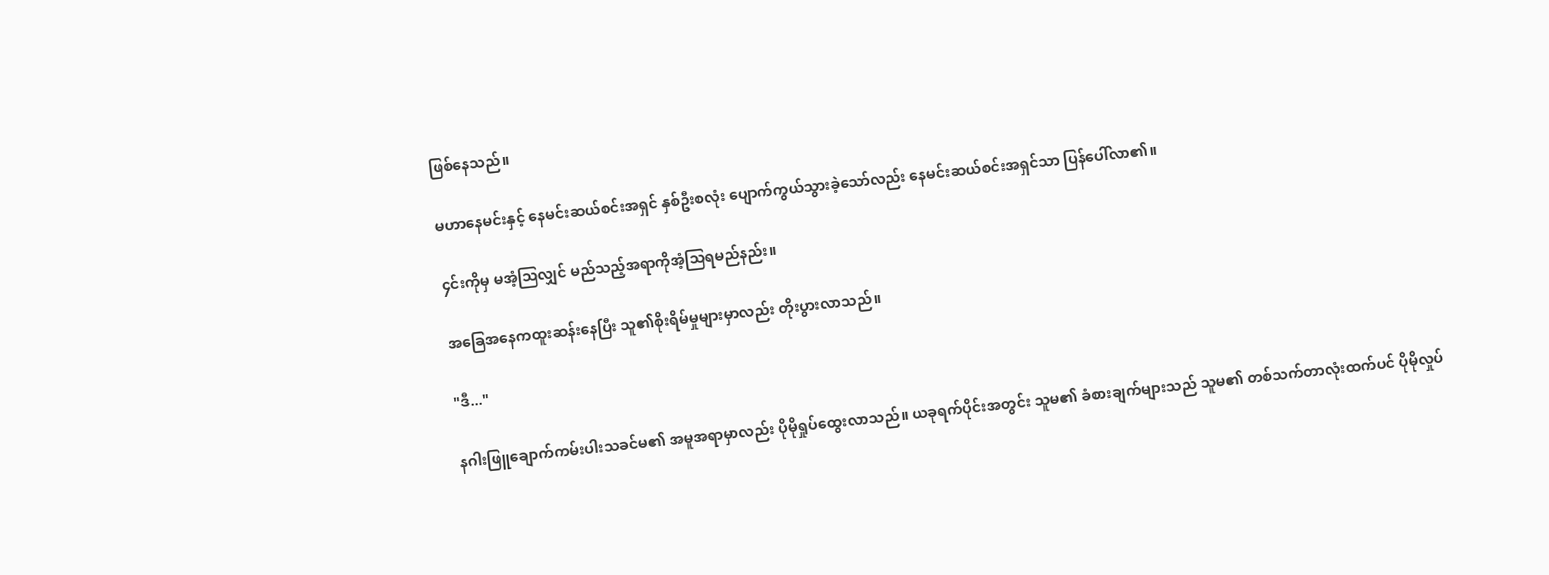ဖြစ်နေသည်။

မဟာနေမင်းနှင့် နေမင်းဆယ်စင်းအရှင် နှစ်ဦးစလုံး ပျောက်ကွယ်သွားခဲ့သော်လည်း နေမင်းဆယ်စင်းအရှင်သာ ပြန်ပေါ်လာ၏။

၄င်းကိုမှ မအံ့ဩလျှင် မည်သည့်အရာကိုအံ့သြရမည်နည်း။

အခြေအနေကထူးဆန်းနေပြီး သူ၏စိုးရိမ်မှုများမှာလည်း တိုးပွားလာသည်။

"ဒီ..."

နဂါးဖြူချောက်ကမ်းပါးသခင်မ၏ အမူအရာမှာလည်း ပိုမိုရှုပ်ထွေးလာသည်။ ယခုရက်ပိုင်းအတွင်း သူမ၏ ခံစားချက်များသည် သူမ၏ တစ်သက်တာလုံးထက်ပင် ပိုမိုလှုပ်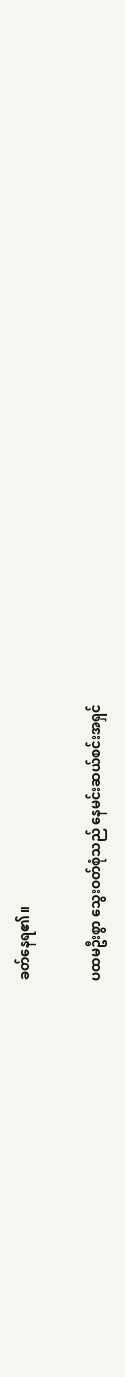ခတ်နေရ၏။

ပထမဦးစွာ သွေးဝတ်စုံသည် နေမင်းဆယ်စင်းအရှင်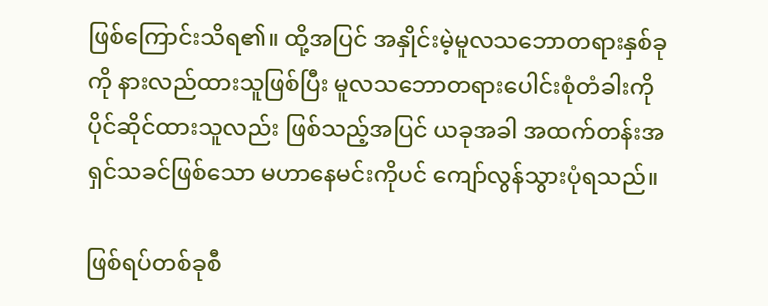ဖြစ်ကြောင်းသိရ၏။ ထို့အပြင် အနှိုင်းမဲ့မူလသဘောတရားနှစ်ခုကို နားလည်ထားသူဖြစ်ပြီး မူလသဘောတရားပေါင်းစုံတံခါးကို ပိုင်ဆိုင်ထားသူလည်း ဖြစ်သည့်အပြင် ယခုအခါ အထက်တန်းအရှင်သခင်ဖြစ်သော မဟာနေမင်းကိုပင် ကျော်လွန်သွားပုံရသည်။

ဖြစ်ရပ်တစ်ခုစီ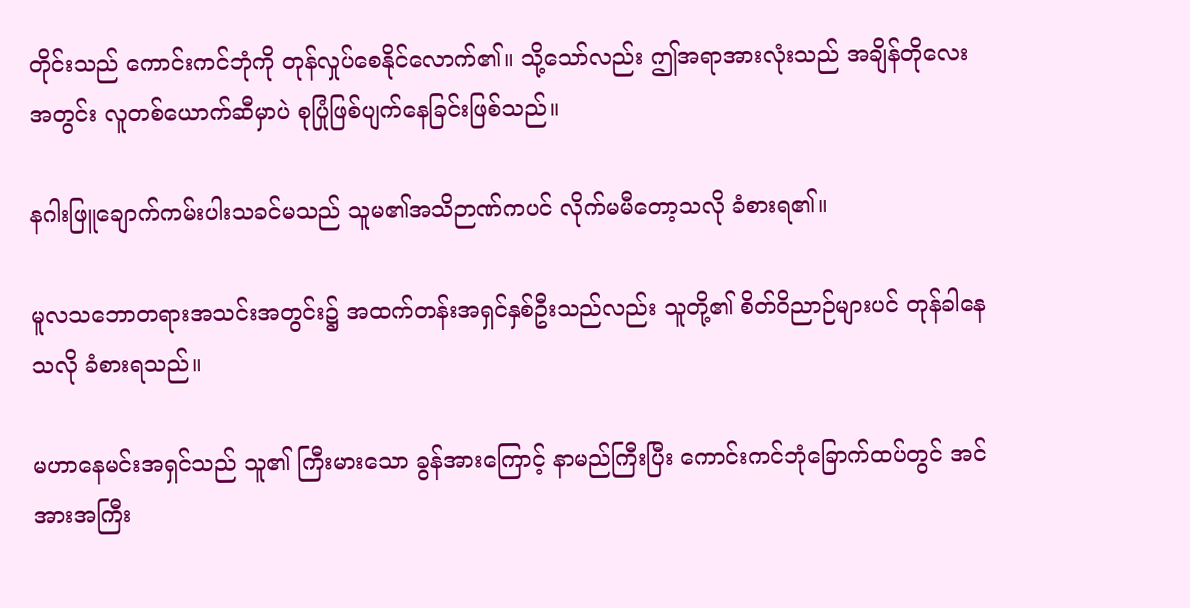တိုင်းသည် ကောင်းကင်ဘုံကို တုန်လှုပ်စေနိုင်လောက်၏။ သို့သော်လည်း ဤအရာအားလုံးသည် အချိန်တိုလေးအတွင်း လူတစ်ယောက်ဆီမှာပဲ စုပြုံဖြစ်ပျက်နေခြင်းဖြစ်သည်။

နဂါးဖြူချောက်ကမ်းပါးသခင်မသည် သူမ၏အသိဉာဏ်ကပင် လိုက်မမီတော့သလို ခံစားရ၏။

မူလသဘောတရားအသင်းအတွင်း၌ အထက်တန်းအရှင်နှစ်ဦးသည်လည်း သူတို့၏ စိတ်ဝိညာဉ်များပင် တုန်ခါနေသလို ခံစားရသည်။

မဟာနေမင်းအရှင်သည် သူ၏ ကြီးမားသော ခွန်အားကြောင့် နာမည်ကြီးပြီး ကောင်းကင်ဘုံခြောက်ထပ်တွင် အင်အားအကြီး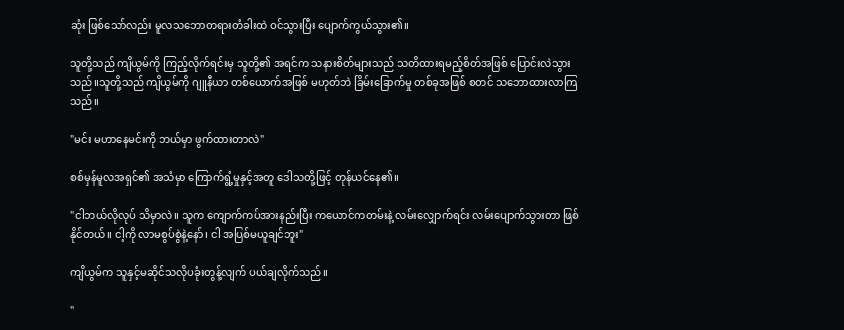ဆုံး ဖြစ်သော်လည်း မူလသဘောတရားတံခါးထဲ ဝင်သွားပြီး ပျောက်ကွယ်သွား၏။

သူတို့သည် ကျိယွမ်ကို ကြည့်လိုက်ရင်းမှ သူတို့၏ အရင်က သနားစိတ်များသည် သတိထားရမည့်စိတ်အဖြစ် ပြောင်းလဲသွားသည်။သူတို့သည် ကျိယွမ်ကို ဂျူနီယာ တစ်ယောက်အဖြစ် မဟုတ်ဘဲ ခြိမ်းခြောက်မှု တစ်ခုအဖြစ် စတင် သဘောထားလာကြသည်။

"မင်း မဟာနေမင်းကို ဘယ်မှာ ဖွက်ထားတာလဲ"

စစ်မှန်မူလအရှင်၏ အသံမှာ ကြောက်ရွံ့မှုနှင့်အတူ ဒေါသတို့ဖြင့် တုန်ယင်နေ၏။

"ငါဘယ်လိုလုပ် သိမှာလဲ။ သူက ကျောက်ကပ်အားနည်းပြီး ကယောင်ကတမ်းနဲ့ လမ်းလျှောက်ရင်း လမ်းပျောက်သွားတာ ဖြစ်နိုင်တယ်။ ငါ့ကို လာမစွပ်စွဲနဲ့နော်၊ ငါ အပြစ်မယူချင်ဘူး"

ကျိယွမ်က သူနှင့်မဆိုင်သလိုပခုံးတွန့်လျက် ပယ်ချလိုက်သည်။

"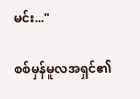မင်း..."

စစ်မှန်မူလအရှင်၏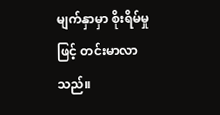မျက်နှာမှာ စိုးရိမ်မှုဖြင့် တင်းမာလာသည်။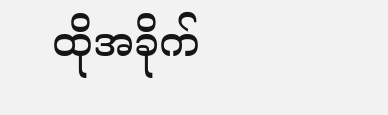ထိုအခိုက်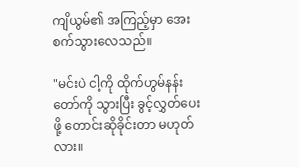ကျိယွမ်၏ အကြည့်မှာ အေးစက်သွားလေသည်။

"မင်းပဲ ငါ့ကို ထိုက်ဟွမ်နန်းတော်ကို သွားပြီး ခွင့်လွှတ်ပေးဖို့ တောင်းဆိုခိုင်းတာ မဟုတ်လား။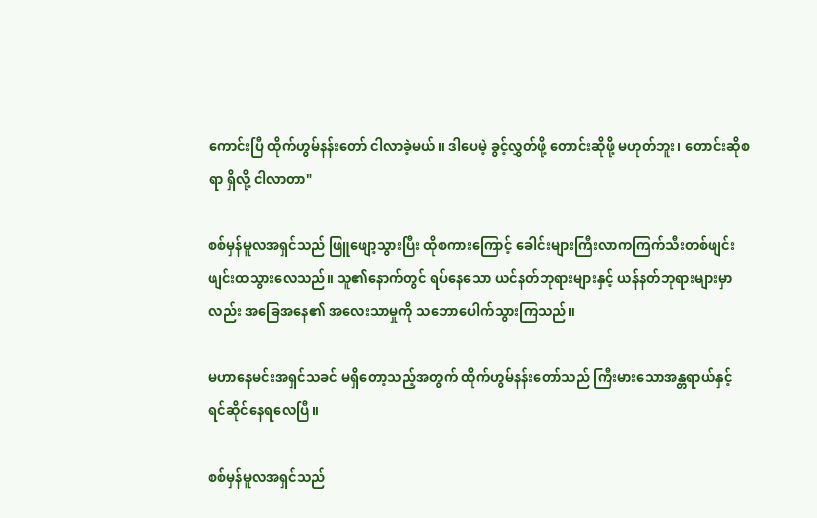ကောင်းပြီ ထိုက်ဟွမ်နန်းတော် ငါလာခဲ့မယ်။ ဒါပေမဲ့ ခွင့်လွှတ်ဖို့ တောင်းဆိုဖို့ မဟုတ်ဘူး၊ တောင်းဆိုစရာ ရှိလို့ ငါလာတာ"

စစ်မှန်မူလအရှင်သည် ဖြူဖျော့သွားပြီး ထိုစကားကြောင့် ခေါင်းများကြီးလာကကြက်သီးတစ်ဖျင်းဖျင်းထသွားလေသည်။ သူ၏နောက်တွင် ရပ်နေသော ယင်နတ်ဘုရားများနှင့် ယန်နတ်ဘုရားများမှာလည်း အခြေအနေ၏ အလေးသာမှုကို သဘောပေါက်သွားကြသည်။

မဟာနေမင်းအရှင်သခင် မရှိတော့သည့်အတွက် ထိုက်ဟွမ်နန်းတော်သည် ကြီးမားသောအန္တရာယ်နှင့် ရင်ဆိုင်နေရလေပြီ။

စစ်မှန်မူလအရှင်သည်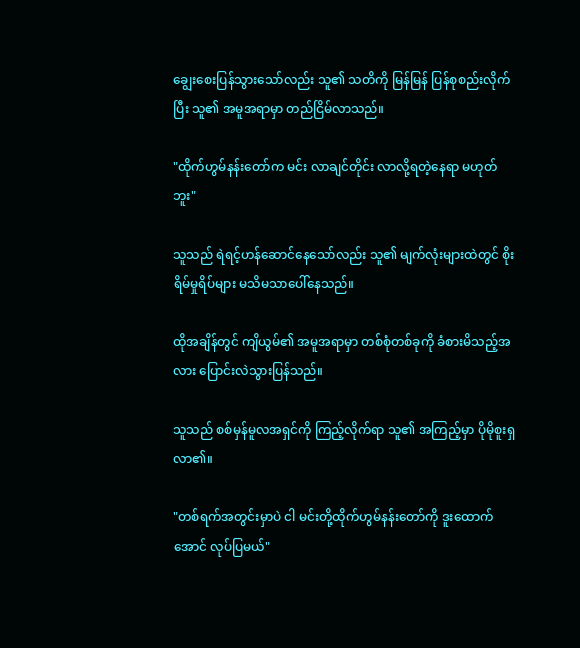ချွေးစေးပြန်သွားသော်လည်း သူ၏ သတိကို မြန်မြန် ပြန်စုစည်းလိုက်ပြီး သူ၏ အမူအရာမှာ တည်ငြိမ်လာသည်။

"ထိုက်ဟွမ်နန်းတော်က မင်း လာချင်တိုင်း လာလို့ရတဲ့နေရာ မဟုတ်ဘူး"

သူသည် ရဲရင့်ဟန်ဆောင်နေသော်လည်း သူ၏ မျက်လုံးများထဲတွင် စိုးရိမ်မှုရိပ်များ မသိမသာပေါ်နေသည်။

ထိုအချိန်တွင် ကျိယွမ်၏ အမူအရာမှာ တစ်စုံတစ်ခုကို ခံစားမိသည့်အလား ပြောင်းလဲသွားပြန်သည်။

သူသည် စစ်မှန်မူလအရှင်ကို ကြည့်လိုက်ရာ သူ၏ အကြည့်မှာ ပိုမိုစူးရှလာ၏။

"တစ်ရက်အတွင်းမှာပဲ ငါ မင်းတို့ထိုက်ဟွမ်နန်းတော်ကို ဒူးထောက်အောင် လုပ်ပြမယ်"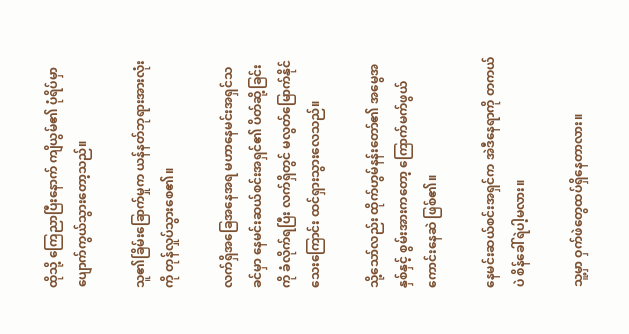ထိုသို့ ကြေညာပြီးနောက် ကျိယွမ်၏ ပုံရိပ်မှာ ပျောက်ကွယ်သွားတော့သည်။

သူ၏ခြိမ်းခြောက်မှုက ယန်နတ်ဘုရားအားလုံးကို တုန်လှုပ်သွားစေ၏။

လက်ရှိအခြေအနေအရ မဟာနေမင်းအရှင်သခင်မှာ နေမင်းဆယ်စင်းအရှင်၏ ပိတ်ဆို့ခြင်းကို ခံလိုက်ရပြီး လက်ရှိတွင် မလွတ်မြောက်နိုင်သေးကြောင်း ထင်ရှားသွားလေသည်။

သို့သော်လည်း ထိုက်ဟွမ်နန်းတော်၏ အမွေအနှစ်နှင့် စွမ်းအားကတော့ ကြောက်မက်ဖွယ်ကောင်းနေဆဲ ဖြစ်၏။

နေမင်းဆယ်စင်းအရှင်က အဲဒီနေရာကို တကယ်ပဲ စိန်ခေါ်ရဲပါ့မလား။

သူ့မှာ ဝှက်ဖဲတွေထပ်ရှိနေတာလား။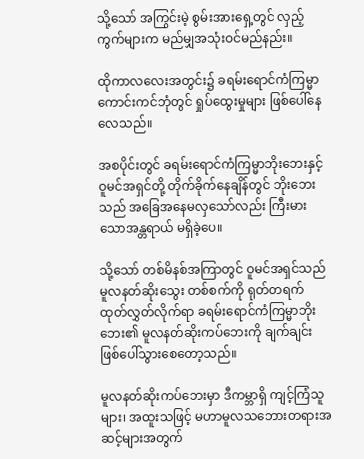သို့သော် အကြွင်းမဲ့ စွမ်းအားရှေ့တွင် လှည့်ကွက်များက မည်မျှအသုံးဝင်မည်နည်း။

ထိုကာလလေးအတွင်း၌ ခရမ်းရောင်ကံကြမ္မာကောင်းကင်ဘုံတွင် ရှုပ်ထွေးမှုများ ဖြစ်ပေါ်နေလေသည်။

အစပိုင်းတွင် ခရမ်းရောင်ကံကြမ္မာဘိုးဘေးနှင့် ဝူမင်အရှင်တို့ တိုက်ခိုက်နေချိန်တွင် ဘိုးဘေးသည် အခြေအနေမလှသော်လည်း ကြီးမားသောအန္တရာယ် မရှိခဲ့ပေ။

သို့သော် တစ်မိနစ်အကြာတွင် ဝူမင်အရှင်သည် မူလနတ်ဆိုးသွေး တစ်စက်ကို ရုတ်တရက် ထုတ်လွှတ်လိုက်ရာ ခရမ်းရောင်ကံကြမ္မာဘိုးဘေး၏ မူလနတ်ဆိုးကပ်ဘေးကို ချက်ချင်း ဖြစ်ပေါ်သွားစေတော့သည်။

မူလနတ်ဆိုးကပ်ဘေးမှာ ဒီကမ္ဘာရှိ ကျင့်ကြံသူများ၊ အထူးသဖြင့် မဟာမူလသဘေားတရားအဆင့်များအတွက်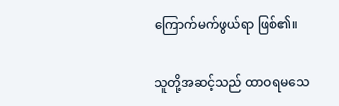ကြောက်မက်ဖွယ်ရာ ဖြစ်၏။

သူတို့အဆင့်သည် ထာဝရမသေ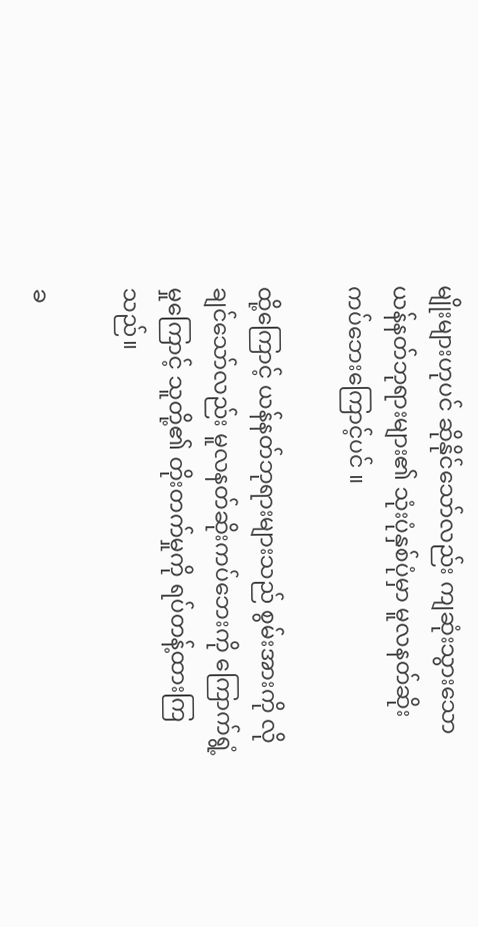မျိုးများဟုပင် ဆိုနိုင်သော်လည်း ကျဆုံးသွားသော ယန်နတ်ဘုရားများ၏ သုံးပုံနှစ်ပုံမှာ မူလနတ်ဆိုးကပ်ဘေးကြောင့်ပင် ။

ထို့ကြောင့် ယန်နတ်ဘုရားများသည် စွမ်းအားကို လိုချင်သော်လည်း မူလနတ်ဆိုးကပ်ဘေးကို ကြောက်ရွံ့မှုကြောင့် သူတို့၏ တိုးတက်မှုကို ရပ်တန့်ထားကြသည်။

ခ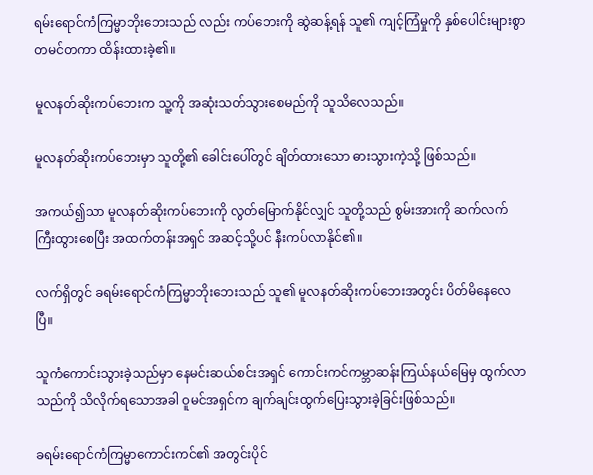ရမ်းရောင်ကံကြမ္မာဘိုးဘေးသည် လည်း ကပ်ဘေးကို ဆွဲဆန့်ရန် သူ၏ ကျင့်ကြံမှုကို နှစ်ပေါင်းများစွာ တမင်တကာ ထိန်းထားခဲ့၏။

မူလနတ်ဆိုးကပ်ဘေးက သူ့ကို အဆုံးသတ်သွားစေမည်ကို သူသိလေသည်။

မူလနတ်ဆိုးကပ်ဘေးမှာ သူတို့၏ ခေါင်းပေါ်တွင် ချိတ်ထားသော ဓားသွားကဲ့သို့ ဖြစ်သည်။

အကယ်၍သာ မူလနတ်ဆိုးကပ်ဘေးကို လွတ်မြောက်နိုင်လျှင် သူတို့သည် စွမ်းအားကို ဆက်လက် ကြီးထွားစေပြီး အထက်တန်းအရှင် အဆင့်သို့ပင် နီးကပ်လာနိုင်၏။

လက်ရှိတွင် ခရမ်းရောင်ကံကြမ္မာဘိုးဘေးသည် သူ၏ မူလနတ်ဆိုးကပ်ဘေးအတွင်း ပိတ်မိနေလေပြီ။

သူကံကောင်းသွားခဲ့သည်မှာ နေမင်းဆယ်စင်းအရှင် ကောင်းကင်ကမ္ဘာဆန်းကြယ်နယ်မြေမှ ထွက်လာသည်ကို သိလိုက်ရသောအခါ ဝူမင်အရှင်က ချက်ချင်းထွက်ပြေးသွားခဲ့ခြင်းဖြစ်သည်။

ခရမ်းရောင်ကံကြမ္မာကောင်းကင်၏ အတွင်းပိုင်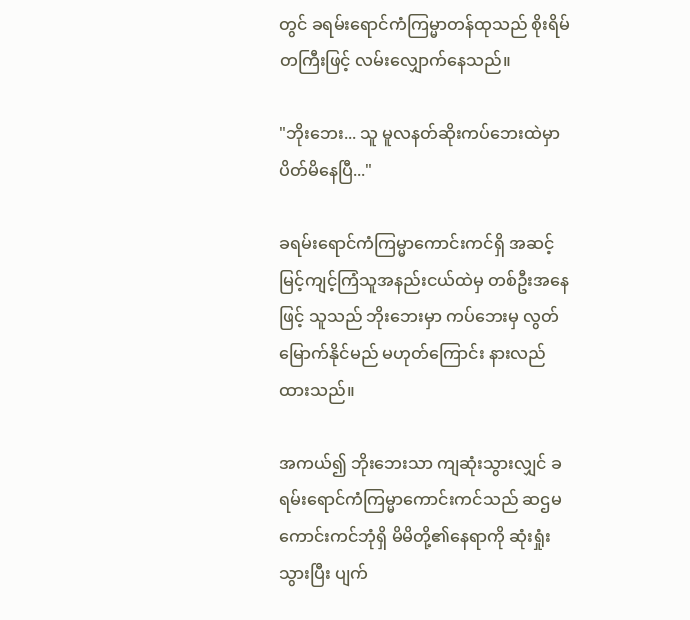တွင် ခရမ်းရောင်ကံကြမ္မာတန်ထုသည် စိုးရိမ်တကြီးဖြင့် လမ်းလျှောက်နေသည်။

"ဘိုးဘေး... သူ မူလနတ်ဆိုးကပ်ဘေးထဲမှာ ပိတ်မိနေပြီ..."

ခရမ်းရောင်ကံကြမ္မာကောင်းကင်ရှိ အဆင့်မြင့်ကျင့်ကြံသူအနည်းငယ်ထဲမှ တစ်ဦးအနေဖြင့် သူသည် ဘိုးဘေးမှာ ကပ်ဘေးမှ လွတ်မြောက်နိုင်မည် မဟုတ်ကြောင်း နားလည်ထားသည်။

အကယ်၍ ဘိုးဘေးသာ ကျဆုံးသွားလျှင် ခရမ်းရောင်ကံကြမ္မာကောင်းကင်သည် ဆဌမကောင်းကင်ဘုံရှိ မိမိတို့၏နေရာကို ဆုံးရှုံးသွားပြီး ပျက်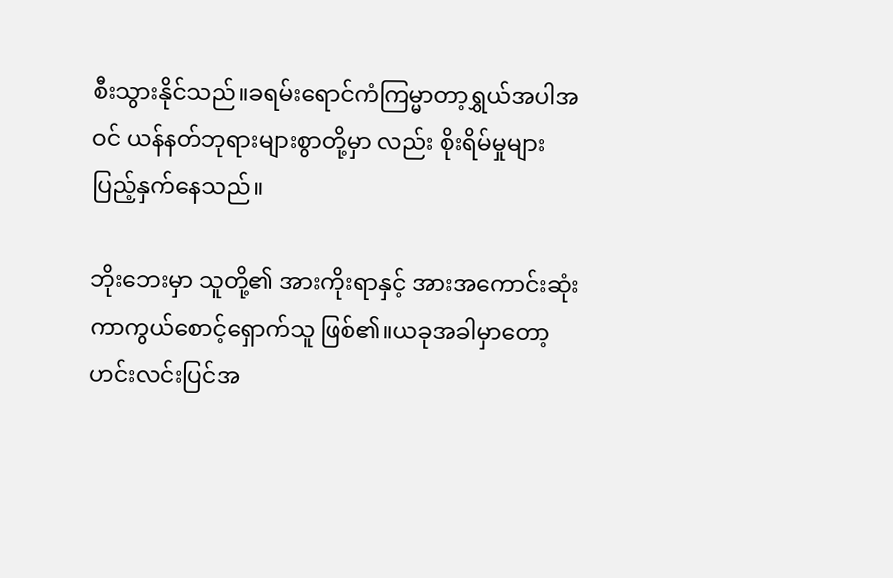စီးသွားနိုင်သည်။ခရမ်းရောင်ကံကြမ္မာတာ့ရွှယ်အပါအဝင် ယန်နတ်ဘုရားများစွာတို့မှာ လည်း စိုးရိမ်မှုများ ပြည့်နှက်နေသည်။

ဘိုးဘေးမှာ သူတို့၏ အားကိုးရာနှင့် အားအကောင်းဆုံး ကာကွယ်စောင့်ရှောက်သူ ဖြစ်၏။ယခုအခါမှာတော့ ဟင်းလင်းပြင်အ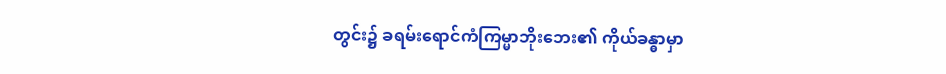တွင်း၌ ခရမ်းရောင်ကံကြမ္မာဘိုးဘေး၏ ကိုယ်ခန္ဓာမှာ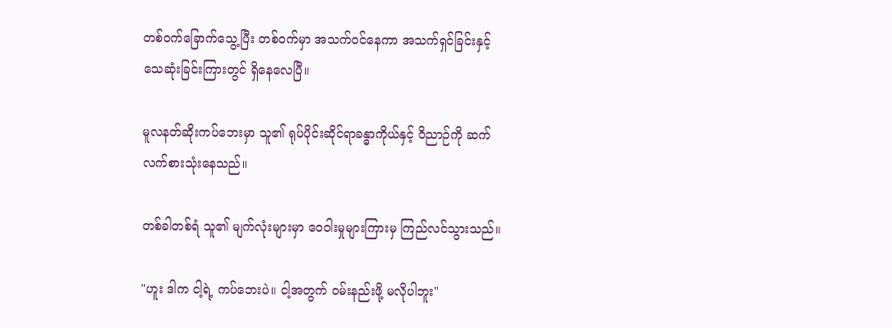တစ်ဝက်ခြောက်သွေ့ပြီး တစ်ဝက်မှာ အသက်ဝင်နေကာ အသက်ရှင်ခြင်းနှင့် သေဆုံးခြင်းကြားတွင် ရှိနေလေပြီ။

မူလနတ်ဆိုးကပ်ဘေးမှာ သူ၏ ရုပ်ပိုင်းဆိုင်ရာခန္ဓာကိုယ်နှင့် ဝိညာဉ်ကို ဆက်လက်စားသုံးနေသည်။

တစ်ခါတစ်ရံ သူ၏ မျက်လုံးများမှာ ဝေဝါးမှုများကြားမှ ကြည်လင်သွားသည်။

"ဟူး ဒါက ငါ့ရဲ့ ကပ်ဘေးပဲ။ ငါ့အတွက် ဝမ်းနည်းဖို့ မလိုပါဘူး"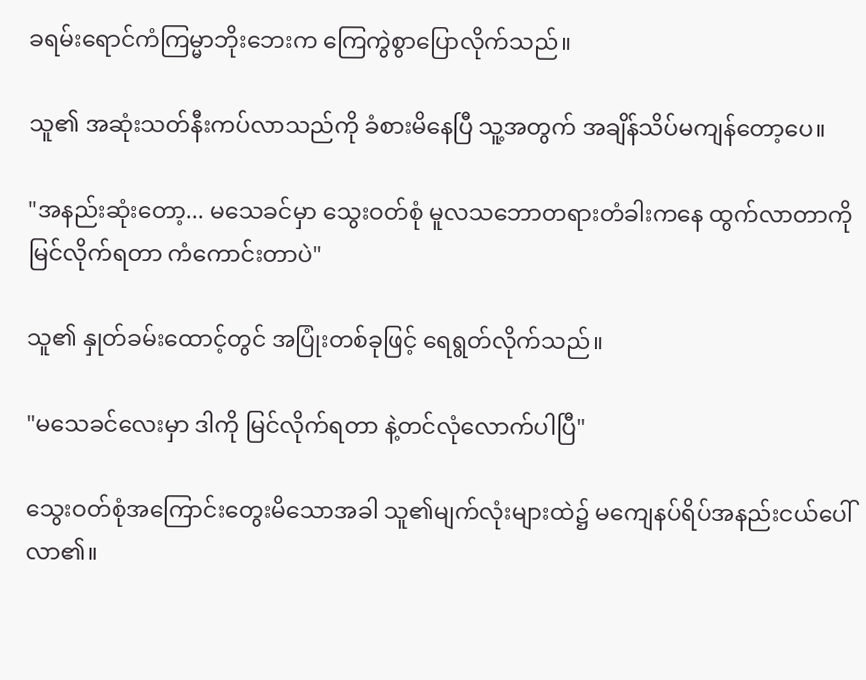ခရမ်းရောင်ကံကြမ္မာဘိုးဘေးက ကြေကွဲစွာပြောလိုက်သည်။

သူ၏ အဆုံးသတ်နီးကပ်လာသည်ကို ခံစားမိနေပြီ သူ့အတွက် အချိန်သိပ်မကျန်တော့ပေ။

"အနည်းဆုံးတော့... မသေခင်မှာ သွေးဝတ်စုံ မူလသဘောတရားတံခါးကနေ ထွက်လာတာကို မြင်လိုက်ရတာ ကံကောင်းတာပဲ"

သူ၏ နှုတ်ခမ်းထောင့်တွင် အပြုံးတစ်ခုဖြင့် ရေရွတ်လိုက်သည်။

"မသေခင်လေးမှာ ဒါကို မြင်လိုက်ရတာ နဲ့တင်လုံလောက်ပါပြီ"

သွေးဝတ်စုံအကြောင်းတွေးမိသောအခါ သူ၏မျက်လုံးများထဲ၌ မကျေနပ်ရိပ်အနည်းငယ်ပေါ်လာ၏။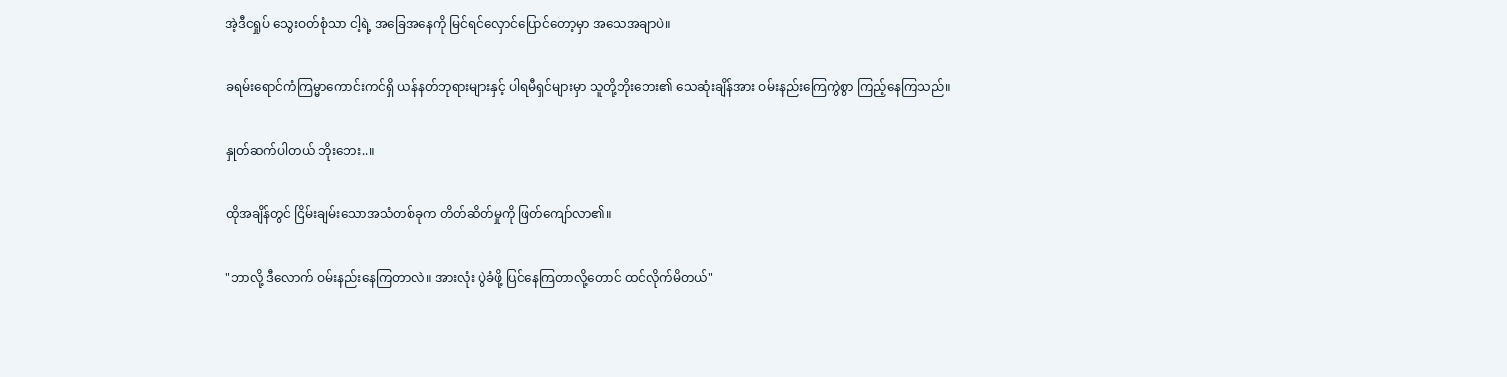အဲ့ဒီငရှုပ် သွေးဝတ်စုံသာ ငါ့ရဲ့ အခြေအနေကို မြင်ရင်လှောင်ပြောင်တော့မှာ အသေအချာပဲ။

ခရမ်းရောင်ကံကြမ္မာကောင်းကင်ရှိ ယန်နတ်ဘုရားများနှင့် ပါရမီရှင်များမှာ သူတို့ဘိုးဘေး၏ သေဆုံးချိန်အား ဝမ်းနည်းကြေကွဲစွာ ကြည့်နေကြသည်။

နှုတ်ဆက်ပါတယ် ဘိုးဘေး..။

ထိုအချိန်တွင် ငြိမ်းချမ်းသောအသံတစ်ခုက တိတ်ဆိတ်မှုကို ဖြတ်ကျော်လာ၏။

"ဘာလို့ ဒီလောက် ဝမ်းနည်းနေကြတာလဲ။ အားလုံး ပွဲခံဖို့ ပြင်နေကြတာလို့တောင် ထင်လိုက်မိတယ်"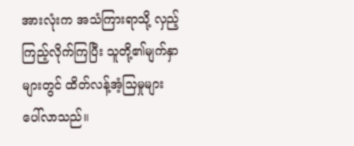အားလုံးက အသံကြားရာသို့ လှည့်ကြည့်လိုက်ကြပြီး သူတို့၏မျက်နှာများတွင် ထိတ်လန့်အံ့သြမှုများ ပေါ်လာသည်။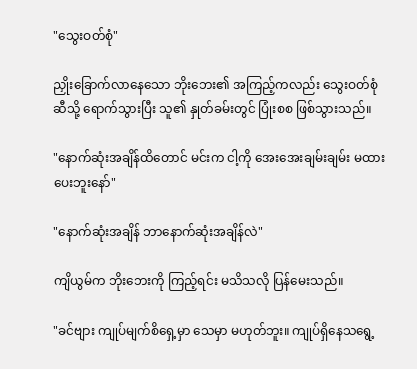"သွေးဝတ်စုံ"

ညှိုးခြောက်လာနေသော ဘိုးဘေး၏ အကြည့်ကလည်း သွေးဝတ်စုံဆီသို့ ရောက်သွားပြီး သူ၏ နှုတ်ခမ်းတွင် ပြုံးစစ ဖြစ်သွားသည်။

"နောက်ဆုံးအချိန်ထိတောင် မင်းက ငါ့ကို အေးအေးချမ်းချမ်း မထားပေးဘူးနော်"

"နောက်ဆုံးအချိန် ဘာနောက်ဆုံးအချိန်လဲ"

ကျိယွမ်က ဘိုးဘေးကို ကြည့်ရင်း မသိသလို ပြန်မေးသည်။

"ခင်ဗျား ကျုပ်မျက်စိရှေ့မှာ သေမှာ မဟုတ်ဘူး။ ကျုပ်ရှိနေသရွေ့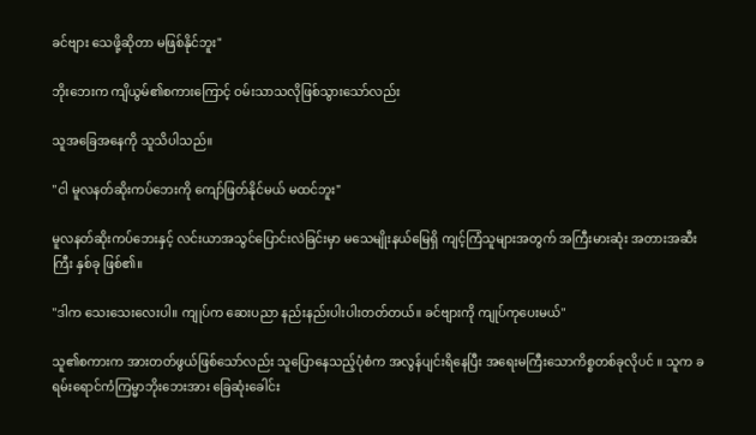ခင်ဗျား သေဖို့ဆိုတာ မဖြစ်နိုင်ဘူး"

ဘိုးဘေးက ကျိယွမ်၏စကားကြောင့် ဝမ်းသာသလိုဖြစ်သွားသော်လည်း

သူအခြေအနေကို သူသိပါသည်။

"ငါ မူလနတ်ဆိုးကပ်ဘေးကို ကျော်ဖြတ်နိုင်မယ် မထင်ဘူး"

မူလနတ်ဆိုးကပ်ဘေးနှင့် လင်းယာအသွင်ပြောင်းလဲခြင်းမှာ မသေမျိုးနယ်မြေရှိ ကျင့်ကြံသူများအတွက် အကြီးမားဆုံး အတားအဆီးကြီး နှစ်ခု ဖြစ်၏။

"ဒါက သေးသေးလေးပါ။ ကျုပ်က ဆေးပညာ နည်းနည်းပါးပါးတတ်တယ်။ ခင်ဗျားကို ကျုပ်ကုပေးမယ်"

သူ၏စကားက အားတတ်ဖွယ်ဖြစ်သော်လည်း သူပြောနေသည့်ပုံစံက အလွန်ပျင်းရိနေပြီး အရေးမကြီးသောကိစ္စတစ်ခုလိုပင် ။ သူက ခရမ်းရောင်ကံကြမ္မာဘိုးဘေးအား ခြေဆုံးခေါင်း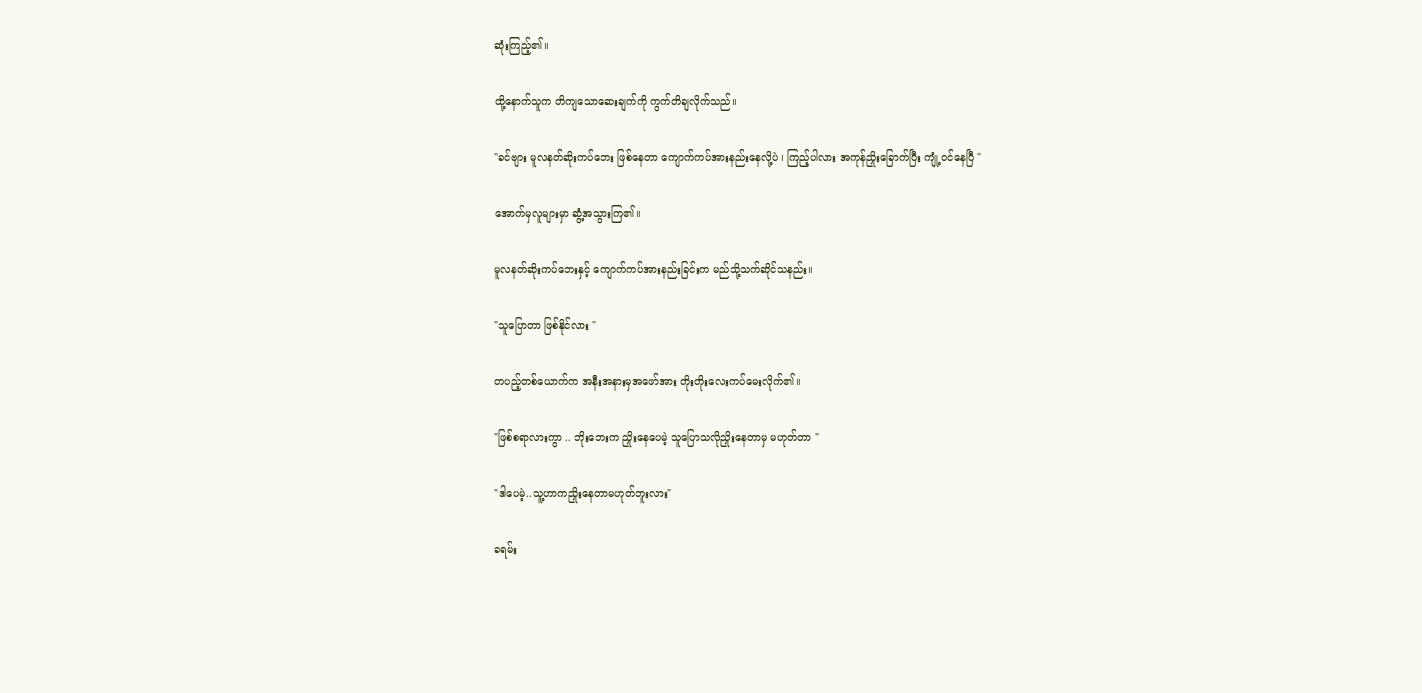ဆုံးကြည့်၏။

ထို့နောက်သူက တိကျသောဆေးချက်ကို ကွက်တိချလိုက်သည်။

"ခင်ဗျား မူလနတ်ဆိုးကပ်ဘေး ဖြစ်နေတာ ကျောက်ကပ်အားနည်းနေလို့ပဲ ၊ ကြည့်ပါလား အကုန်ညှိုးခြောက်ပြီး ကျုံ့ဝင်နေပြီ "

အောက်မှလူများမှာ ဆွံ့အသွားကြ၏။

မူလနတ်ဆိုးကပ်ဘေးနှင့် ကျောက်ကပ်အားနည်းခြင်းက မည်သို့သက်ဆိုင်သနည်း။

"သူပြောတာ ဖြစ်နိုင်လား "

တပည့်တစ်ယောက်က အနီးအနားမှအဖော်အား တိုးတိုးလေးကပ်မေးလိုက်၏။

"ဖြစ်စရာလားကွာ .. ဘိုးဘေးက ညှိုးနေပေမဲ့ သူပြောသလိုညှိုးနေတာမှ မဟုတ်တာ "

"ဒါပေမဲ့..သူ့ဟာကညှိုးနေတာမဟုတ်ဘူးလား"

ခရမ်း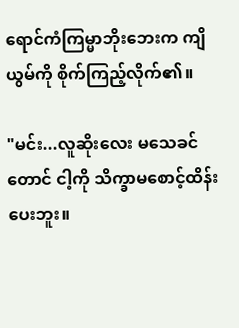ရောင်ကံကြမ္မာဘိုးဘေးက ကျိယွမ်ကို စိုက်ကြည့်လိုက်၏။

"မင်း...လူဆိုးလေး မသေခင်တောင် ငါ့ကို သိက္ခာမစောင့်ထိန်းပေးဘူး။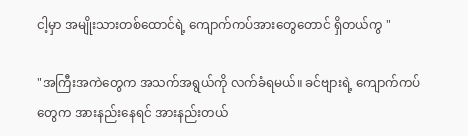ငါ့မှာ အမျိုးသားတစ်ထောင်ရဲ့ ကျောက်ကပ်အားတွေတောင် ရှိတယ်ကွ "

"အကြီးအကဲတွေက အသက်အရွယ်ကို လက်ခံရမယ်။ ခင်ဗျားရဲ့ ကျောက်ကပ်တွေက အားနည်းနေရင် အားနည်းတယ်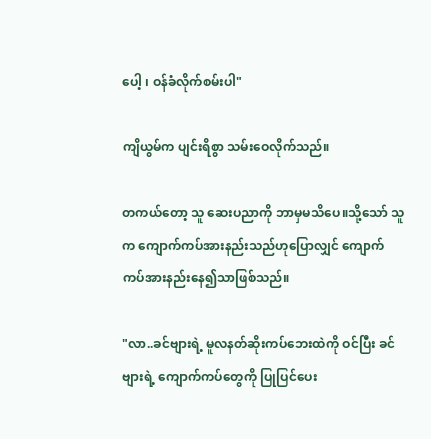ပေါ့ ၊ ဝန်ခံလိုက်စမ်းပါ"

ကျိယွမ်က ပျင်းရိစွာ သမ်းဝေလိုက်သည်။

တကယ်တော့ သူ ဆေးပညာကို ဘာမှမသိပေ။သို့သော် သူက ကျောက်ကပ်အားနည်းသည်ဟုပြောလျှင် ကျောက်ကပ်အားနည်းနေ၍သာဖြစ်သည်။

"လာ..ခင်ဗျားရဲ့ မူလနတ်ဆိုးကပ်ဘေးထဲကို ဝင်ပြီး ခင်ဗျားရဲ့ ကျောက်ကပ်တွေကို ပြုပြင်ပေး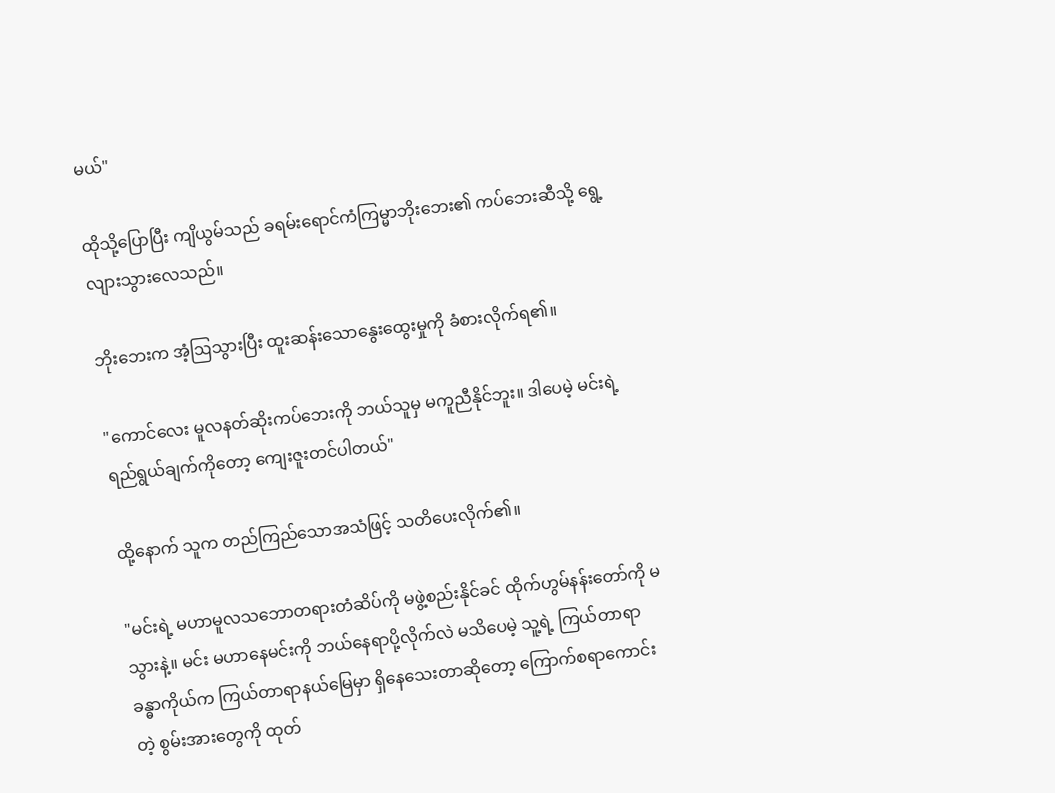မယ်"

ထိုသို့ပြောပြီး ကျိယွမ်သည် ခရမ်းရောင်ကံကြမ္မာဘိုးဘေး၏ ကပ်ဘေးဆီသို့ ရွေ့လျားသွားလေသည်။

ဘိုးဘေးက အံ့ဩသွားပြီး ထူးဆန်းသောနွေးထွေးမှုကို ခံစားလိုက်ရ၏။

"ကောင်လေး မူလနတ်ဆိုးကပ်ဘေးကို ဘယ်သူမှ မကူညီနိုင်ဘူး။ ဒါပေမဲ့ မင်းရဲ့ ရည်ရွယ်ချက်ကိုတော့ ကျေးဇူးတင်ပါတယ်"

ထို့နောက် သူက တည်ကြည်သောအသံဖြင့် သတိပေးလိုက်၏။

"မင်းရဲ့ မဟာမူလသဘောတရားတံဆိပ်ကို မဖွဲ့စည်းနိုင်ခင် ထိုက်ဟွမ်နန်းတော်ကို မသွားနဲ့။ မင်း မဟာနေမင်းကို ဘယ်နေရာပို့လိုက်လဲ မသိပေမဲ့ သူ့ရဲ့ ကြယ်တာရာခန္ဓာကိုယ်က ကြယ်တာရာနယ်မြေမှာ ရှိနေသေးတာဆိုတော့ ကြောက်စရာကောင်းတဲ့ စွမ်းအားတွေကို ထုတ်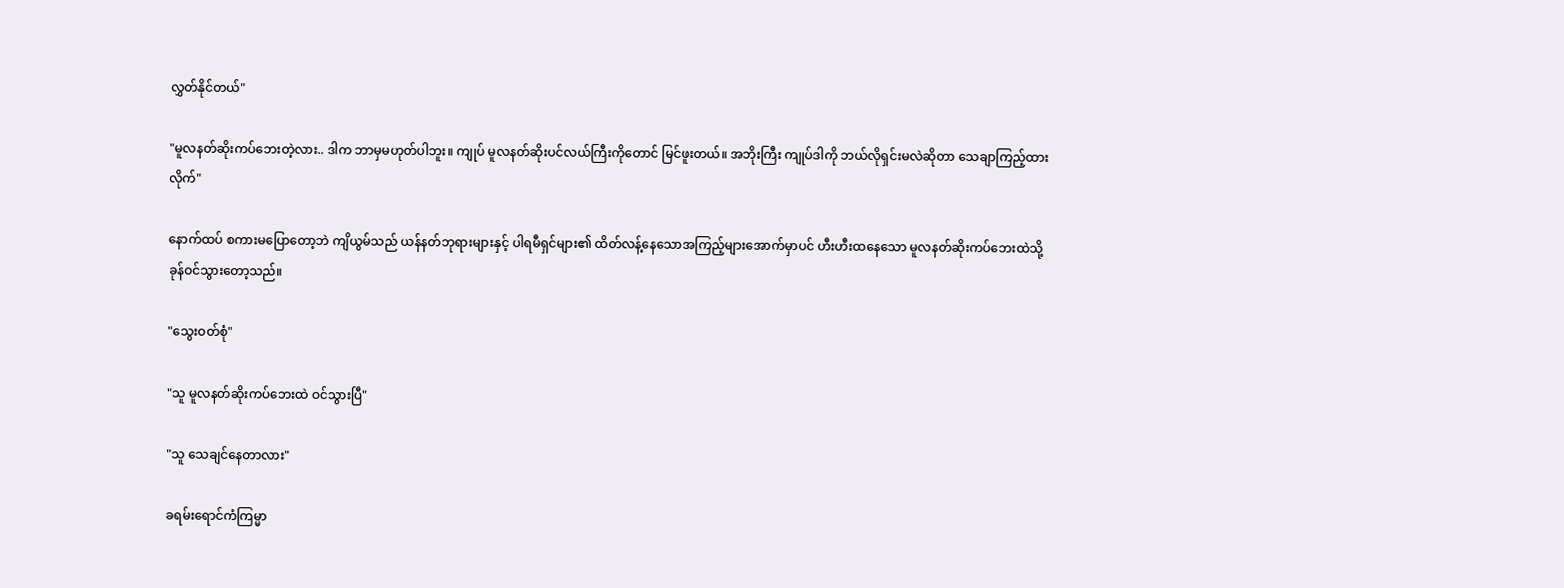လွှတ်နိုင်တယ်"

"မူလနတ်ဆိုးကပ်ဘေးတဲ့လား.. ဒါက ဘာမှမဟုတ်ပါဘူး။ ကျုပ် မူလနတ်ဆိုးပင်လယ်ကြီးကိုတောင် မြင်ဖူးတယ်။ အဘိုးကြီး ကျုပ်ဒါကို ဘယ်လိုရှင်းမလဲဆိုတာ သေချာကြည့်ထားလိုက်"

နောက်ထပ် စကားမပြောတော့ဘဲ ကျိယွမ်သည် ယန်နတ်ဘုရားများနှင့် ပါရမီရှင်များ၏ ထိတ်လန့်နေသောအကြည့်များအောက်မှာပင် ဟီးဟီးထနေသော မူလနတ်ဆိုးကပ်ဘေးထဲသို့ ခုန်ဝင်သွားတော့သည်။

"သွေးဝတ်စုံ"

"သူ မူလနတ်ဆိုးကပ်ဘေးထဲ ဝင်သွားပြီ"

"သူ သေချင်နေတာလား"

ခရမ်းရောင်ကံကြမ္မာ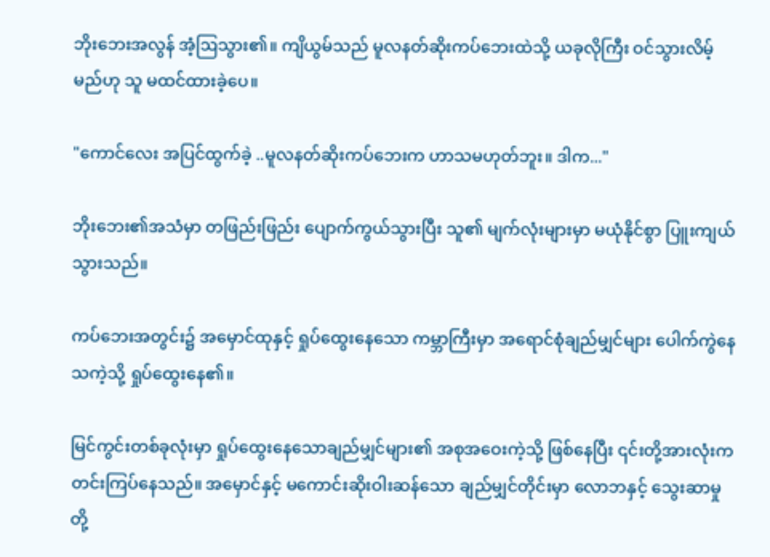ဘိုးဘေးအလွန် အံ့ဩသွား၏။ ကျိယွမ်သည် မူလနတ်ဆိုးကပ်ဘေးထဲသို့ ယခုလိုကြီး ဝင်သွားလိမ့်မည်ဟု သူ မထင်ထားခဲ့ပေ။

"ကောင်လေး အပြင်ထွက်ခဲ့ ..မူလနတ်ဆိုးကပ်ဘေးက ဟာသမဟုတ်ဘူး။ ဒါက..."

ဘိုးဘေး၏အသံမှာ တဖြည်းဖြည်း ပျောက်ကွယ်သွားပြီး သူ၏ မျက်လုံးများမှာ မယုံနိုင်စွာ ပြူးကျယ်သွားသည်။

ကပ်ဘေးအတွင်း၌ အမှောင်ထုနှင့် ရှုပ်ထွေးနေသော ကမ္ဘာကြီးမှာ အရောင်စုံချည်မျှင်များ ပေါက်ကွဲနေသကဲ့သို့ ရှုပ်ထွေးနေ၏။

မြင်ကွင်းတစ်ခုလုံးမှာ ရှုပ်ထွေးနေသောချည်မျှင်များ၏ အစုအဝေးကဲ့သို့ ဖြစ်နေပြီး ၎င်းတို့အားလုံးက တင်းကြပ်နေသည်။ အမှောင်နှင့် မကောင်းဆိုးဝါးဆန်သော ချည်မျှင်တိုင်းမှာ လောဘနှင့် သွေးဆာမှုတို့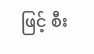ဖြင့် စီး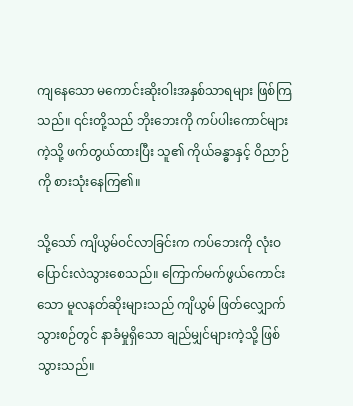ကျနေသော မကောင်းဆိုးဝါးအနှစ်သာရများ ဖြစ်ကြသည်။ ၎င်းတို့သည် ဘိုးဘေးကို ကပ်ပါးကောင်များကဲ့သို့ ဖက်တွယ်ထားပြီး သူ၏ ကိုယ်ခန္ဓာနှင့် ဝိညာဉ်ကို စားသုံးနေကြ၏။

သို့သော် ကျိယွမ်ဝင်လာခြင်းက ကပ်ဘေးကို လုံးဝ ပြောင်းလဲသွားစေသည်။ ကြောက်မက်ဖွယ်ကောင်းသော မူလနတ်ဆိုးများသည် ကျိယွမ် ဖြတ်လျှောက်သွားစဉ်တွင် နာခံမှုရှိသော ချည်မျှင်များကဲ့သို့ ဖြစ်သွားသည်။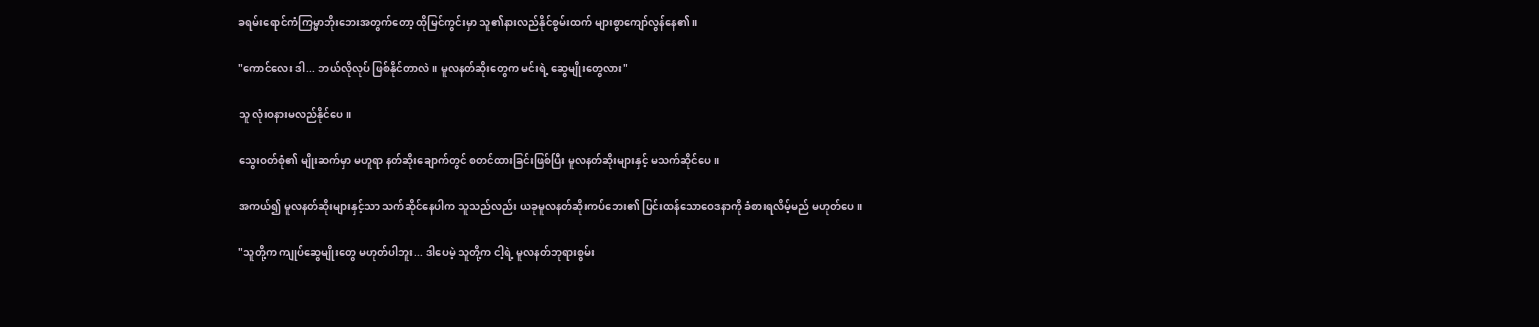ခရမ်းရောင်ကံကြမ္မာဘိုးဘေးအတွက်တော့ ထိုမြင်ကွင်းမှာ သူ၏နားလည်နိုင်စွမ်းထက် များစွာကျော်လွန်နေ၏။

"ကောင်လေး ဒါ... ဘယ်လိုလုပ် ဖြစ်နိုင်တာလဲ။ မူလနတ်ဆိုးတွေက မင်းရဲ့ ဆွေမျိုးတွေလား"

သူ လုံးဝနားမလည်နိုင်ပေ။

သွေးဝတ်စုံ၏ မျိုးဆက်မှာ မဟူရာ နတ်ဆိုးချောက်တွင် စတင်ထားခြင်းဖြစ်ပြီး မူလနတ်ဆိုးများနှင့် မသက်ဆိုင်ပေ။

အကယ်၍ မူလနတ်ဆိုးများနှင့်သာ သက်ဆိုင်နေပါက သူသည်လည်း ယခုမူလနတ်ဆိုးကပ်ဘေး၏ ပြင်းထန်သောဝေဒနာကို ခံစားရလိမ့်မည် မဟုတ်ပေ။

"သူတို့က ကျုပ်ဆွေမျိုးတွေ မဟုတ်ပါဘူး... ဒါပေမဲ့ သူတို့က ငါ့ရဲ့ မူလနတ်ဘုရားစွမ်း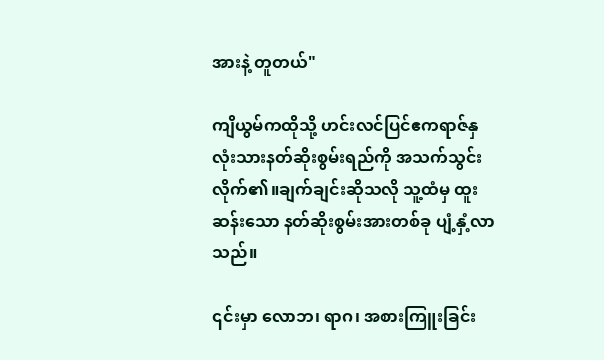အားနဲ့ တူတယ်"

ကျိယွမ်ကထိုသို့ ဟင်းလင်ပြင်ဧကရာဇ်နှလုံးသားနတ်ဆိုးစွမ်းရည်ကို အသက်သွင်းလိုက်၏။ချက်ချင်းဆိုသလို သူ့ထံမှ ထူးဆန်းသော နတ်ဆိုးစွမ်းအားတစ်ခု ပျံ့နှံ့လာသည်။

၎င်းမှာ လောဘ၊ ရာဂ၊ အစားကြူးခြင်း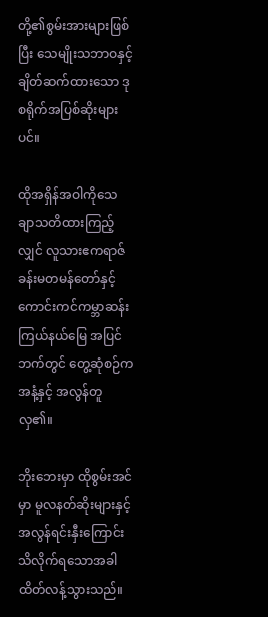တို့၏စွမ်းအားများဖြစ်ပြီး သေမျိုးသဘာဝနှင့် ချိတ်ဆက်ထားသော ဒုစရိုက်အပြစ်ဆိုးများပင်။

ထိုအရှိန်အဝါကိုသေချာသတိထားကြည့်လျှင် လူသားဧကရာဇ်ခန်းမတမန်တော်နှင့် ကောင်းကင်ကမ္ဘာဆန်းကြယ်နယ်မြေ အပြင်ဘက်တွင် တွေ့ဆုံစဉ်က အနံ့နှင့် အလွန်တူလှ၏။

ဘိုးဘေးမှာ ထိုစွမ်းအင်မှာ မူလနတ်ဆိုးများနှင့် အလွန်ရင်းနှီးကြောင်း သိလိုက်ရသောအခါ ထိတ်လန့်သွားသည်။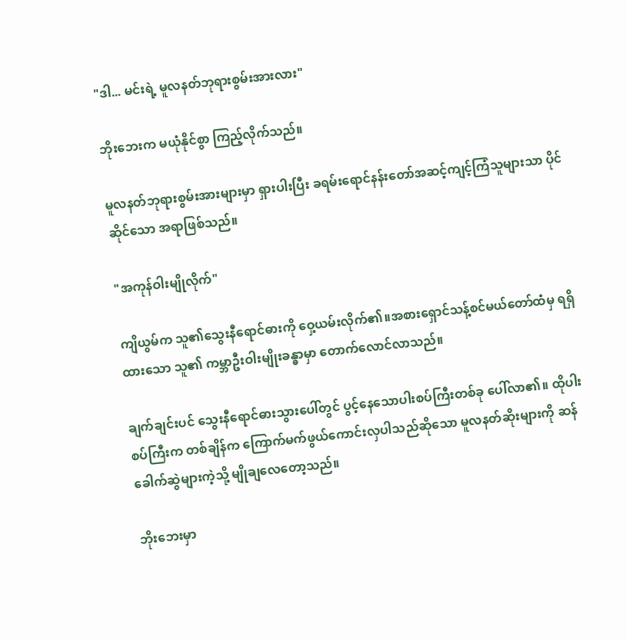"ဒါ... မင်းရဲ့ မူလနတ်ဘုရားစွမ်းအားလား"

ဘိုးဘေးက မယုံနိုင်စွာ ကြည့်လိုက်သည်။

မူလနတ်ဘုရားစွမ်းအားများမှာ ရှားပါးပြီး ခရမ်းရောင်နန်းတော်အဆင့်ကျင့်ကြံသူများသာ ပိုင်ဆိုင်သော အရာဖြစ်သည်။

"အကုန်ဝါးမျိုလိုက်"

ကျိယွမ်က သူ၏သွေးနီရောင်ဓားကို ဝှေ့ယမ်းလိုက်၏။အစားရှောင်သန့်စင်မယ်တော်ထံမှ ရရှိထားသော သူ၏ ကမ္ဘာဦးဝါးမျိုးခန္ဓာမှာ တောက်လောင်လာသည်။

ချက်ချင်းပင် သွေးနီရောင်ဓားသွားပေါ်တွင် ပွင့်နေသောပါးစပ်ကြီးတစ်ခု ပေါ်လာ၏။ ထိုပါးစပ်ကြီးက တစ်ချိန်က ကြောက်မက်ဖွယ်ကောင်းလှပါသည်ဆိုသော မူလနတ်ဆိုးများကို ဆန်ခေါက်ဆွဲများကဲ့သို့ မျိုချလေတော့သည်။

ဘိုးဘေးမှာ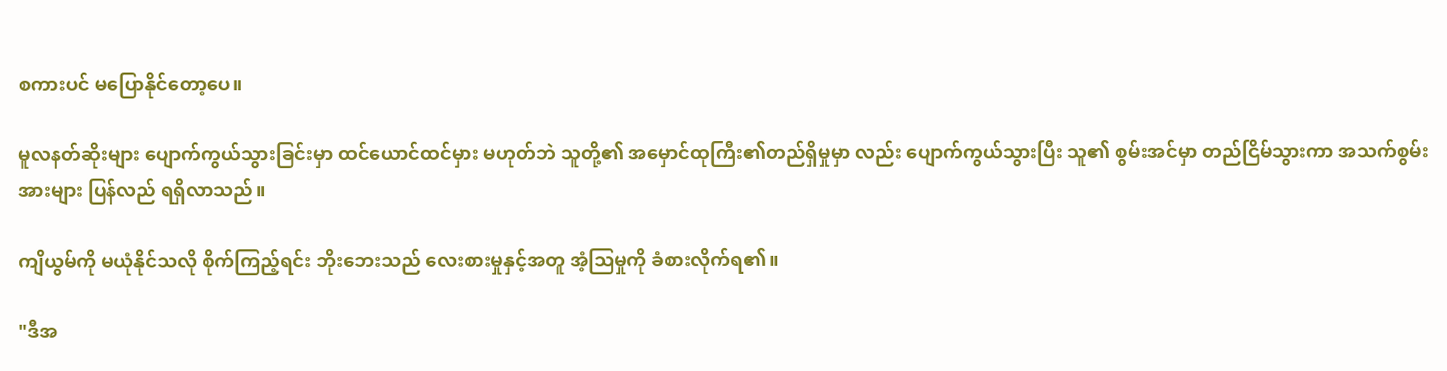စကားပင် မပြောနိုင်တော့ပေ။

မူလနတ်ဆိုးများ ပျောက်ကွယ်သွားခြင်းမှာ ထင်ယောင်ထင်မှား မဟုတ်ဘဲ သူတို့၏ အမှောင်ထုကြီး၏တည်ရှိမှုမှာ လည်း ပျောက်ကွယ်သွားပြီး သူ၏ စွမ်းအင်မှာ တည်ငြိမ်သွားကာ အသက်စွမ်းအားများ ပြန်လည် ရရှိလာသည်။

ကျိယွမ်ကို မယုံနိုင်သလို စိုက်ကြည့်ရင်း ဘိုးဘေးသည် လေးစားမှုနှင့်အတူ အံ့သြမှုကို ခံစားလိုက်ရ၏။

"ဒီအ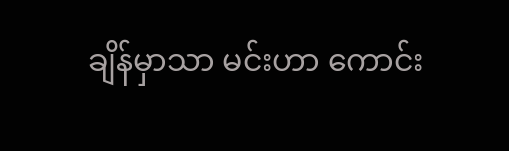ချိန်မှာသာ မင်းဟာ ကောင်း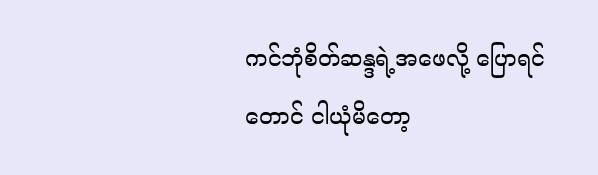ကင်ဘုံစိတ်ဆန္ဒရဲ့အဖေလို့ ပြောရင်တောင် ငါယုံမိတော့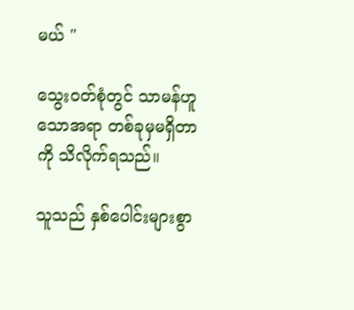မယ် "

သွေးဝတ်စုံတွင် သာမန်ဟူသောအရာ တစ်ခုမှမရှိတာကို သိလိုက်ရသည်။

သူသည် နှစ်ပေါင်းများစွာ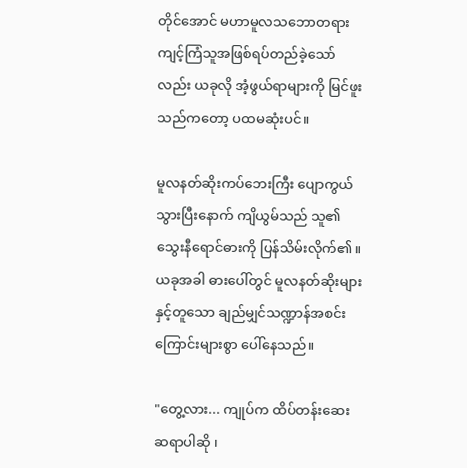တိုင်အောင် မဟာမူလသဘောတရားကျင့်ကြံသူအဖြစ်ရပ်တည်ခဲ့သော်လည်း ယခုလို အံ့ဖွယ်ရာများကို မြင်ဖူးသည်ကတော့ ပထမဆုံးပင်။

မူလနတ်ဆိုးကပ်ဘေးကြီး ပျောကွယ်သွားပြီးနောက် ကျိယွမ်သည် သူ၏ သွေးနီရောင်ဓားကို ပြန်သိမ်းလိုက်၏။ယခုအခါ ဓားပေါ်တွင် မူလနတ်ဆိုးများနှင့်တူသော ချည်မျှင်သဏ္ဍာန်အစင်းကြောင်းများစွာ ပေါ်နေသည်။

"တွေ့လား... ကျုပ်က ထိပ်တန်းဆေးဆရာပါဆို ၊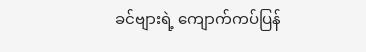ခင်ဗျားရဲ့ ကျောက်ကပ်ပြန်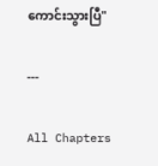ကောင်းသွားပြီ"

---

All Chapters